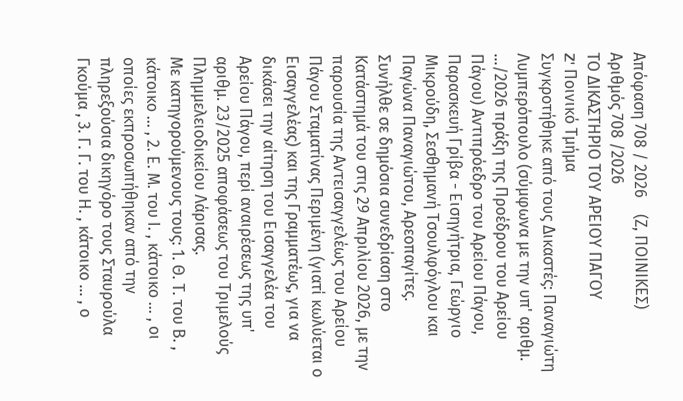Απόφαση 708 / 2026    (Ζ, ΠΟΙΝΙΚΕΣ)
Αριθμός 708 /2026
ΤΟ ΔΙΚΑΣΤΗΡΙΟ ΤΟΥ ΑΡΕΙΟΥ ΠΑΓΟΥ
Z' Ποινικό Τμήμα
Συγκροτήθηκε από τους Δικαστές: Παναγιώτη Λυμπερόπουλο (σύμφωνα με την υπ' αριθμ. .../2026 πράξη της Προέδρου του Αρείου Πάγου) Αντιπρόεδρο του Αρείου Πάγου, Παρασκευή Γρίβα - Εισηγήτρια, Γεώργιο Μικρούδη, Σεσθημανή Τσουλφόγλου και Παγώνα Παναγιώτου, Αρεοπαγίτες.
Συνήλθε σε δημόσια συνεδρίαση στο Κατάστημά του στις 29 Απριλίου 2026, με την παρουσία της Αντεισαγγελέως του Αρείου Πάγου Σταματίνας Περιμένη (γιατί κωλύεται ο Εισαγγελέας) και της Γραμματέως, για να δικάσει την αίτηση του Εισαγγελέα του Αρείου Πάγου, περί αναιρέσεως της υπ' αριθμ. 23/2025 αποφάσεως του Τριμελούς Πλημμελειοδικείου Λάρισας.
Με κατηγορούμενους τους: 1. Θ. Τ. του Β. , κάτοικο ... , 2. Ε. Μ. του Ι. , κάτοικο ... , οι οποίες εκπροσωπήθηκαν από την πληρεξούσια δικηγόρο τους Σταυρούλα Γκούμα , 3. Γ. Γ. του Η. , κάτοικο ... , ο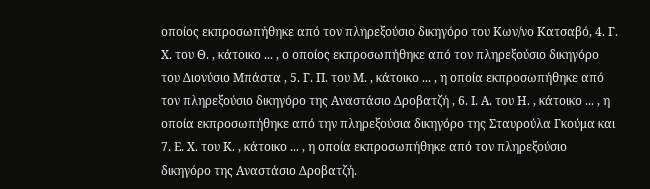οποίος εκπροσωπήθηκε από τον πληρεξούσιο δικηγόρο του Κων/νο Κατσαβό, 4. Γ. Χ. του Θ. , κάτοικο ... , ο οποίος εκπροσωπήθηκε από τον πληρεξούσιο δικηγόρο του Διονύσιο Μπάστα , 5. Γ. Π. του Μ. , κάτοικο ... , η οποία εκπροσωπήθηκε από τον πληρεξούσιο δικηγόρο της Αναστάσιο Δροβατζή , 6. Ι. Α. του Η. , κάτοικο ... , η οποία εκπροσωπήθηκε από την πληρεξούσια δικηγόρο της Σταυρούλα Γκούμα και 7. Ε. Χ. του Κ. , κάτοικο ... , η οποία εκπροσωπήθηκε από τον πληρεξούσιο δικηγόρο της Αναστάσιο Δροβατζή.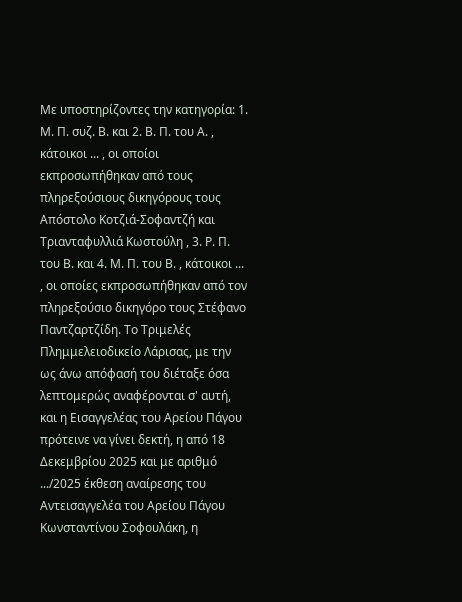Με υποστηρίζοντες την κατηγορία: 1. Μ. Π. συζ. Β. και 2. Β. Π. του Α. , κάτοικοι ... , οι οποίοι εκπροσωπήθηκαν από τους πληρεξούσιους δικηγόρους τους Απόστολο Κοτζιά-Σοφαντζή και Τριανταφυλλιά Κωστούλη , 3. Ρ. Π. του Β. και 4. Μ. Π. του Β. , κάτοικοι ... , οι οποίες εκπροσωπήθηκαν από τον πληρεξούσιο δικηγόρο τους Στέφανο Παντζαρτζίδη. Το Τριμελές Πλημμελειοδικείο Λάρισας, με την ως άνω απόφασή του διέταξε όσα λεπτομερώς αναφέρονται σ' αυτή, και η Εισαγγελέας του Αρείου Πάγου πρότεινε να γίνει δεκτή, η από 18 Δεκεμβρίου 2025 και με αριθμό .../2025 έκθεση αναίρεσης του Αντεισαγγελέα του Αρείου Πάγου Κωνσταντίνου Σοφουλάκη, η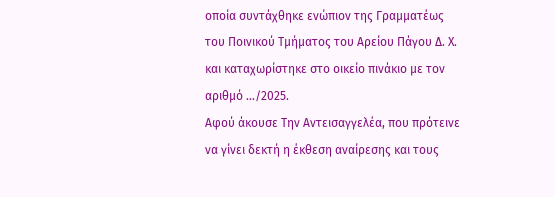οποία συντάχθηκε ενώπιον της Γραμματέως του Ποινικού Τμήματος του Αρείου Πάγου Δ. Χ. και καταχωρίστηκε στο οικείο πινάκιο με τον αριθμό .../2025.
Αφού άκουσε Την Αντεισαγγελέα, που πρότεινε να γίνει δεκτή η έκθεση αναίρεσης και τους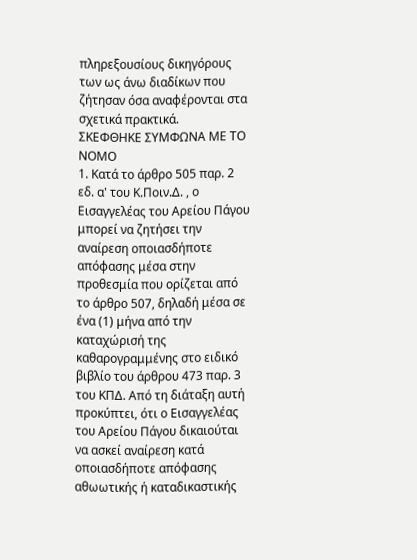πληρεξουσίους δικηγόρους των ως άνω διαδίκων που ζήτησαν όσα αναφέρονται στα σχετικά πρακτικά.
ΣΚΕΦΘΗΚΕ ΣΥΜΦΩΝΑ ΜΕ ΤΟ ΝΟΜΟ
1. Κατά το άρθρο 505 παρ. 2 εδ. α' του Κ.Ποιν.Δ. , ο Εισαγγελέας του Αρείου Πάγου μπορεί να ζητήσει την αναίρεση οποιασδήποτε απόφασης μέσα στην προθεσμία που ορίζεται από το άρθρο 507, δηλαδή μέσα σε ένα (1) μήνα από την καταχώρισή της καθαρογραμμένης στο ειδικό βιβλίο του άρθρου 473 παρ. 3 του ΚΠΔ. Από τη διάταξη αυτή προκύπτει, ότι ο Εισαγγελέας του Αρείου Πάγου δικαιούται να ασκεί αναίρεση κατά οποιασδήποτε απόφασης αθωωτικής ή καταδικαστικής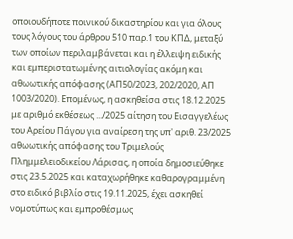οποιουδήποτε ποινικού δικαστηρίου και για όλους τους λόγους του άρθρου 510 παρ.1 του ΚΠΔ, μεταξύ των οποίων περιλαμβάνεται και η έλλειψη ειδικής και εμπεριστατωμένης αιτιολογίας ακόμη και αθωωτικής απόφασης (ΑΠ50/2023, 202/2020, ΑΠ 1003/2020). Επομένως, η ασκηθείσα στις 18.12.2025 με αριθμό εκθέσεως .../2025 αίτηση του Εισαγγελέως του Αρείου Πάγου για αναίρεση της υπ' αριθ. 23/2025 αθωωτικής απόφασης του Τριμελούς Πλημμελειοδικείου Λάρισας, η οποία δημοσιεύθηκε στις 23.5.2025 και καταχωρήθηκε καθαρογραμμένη στο ειδικό βιβλίο στις 19.11.2025, έχει ασκηθεί νομοτύπως και εμπροθέσμως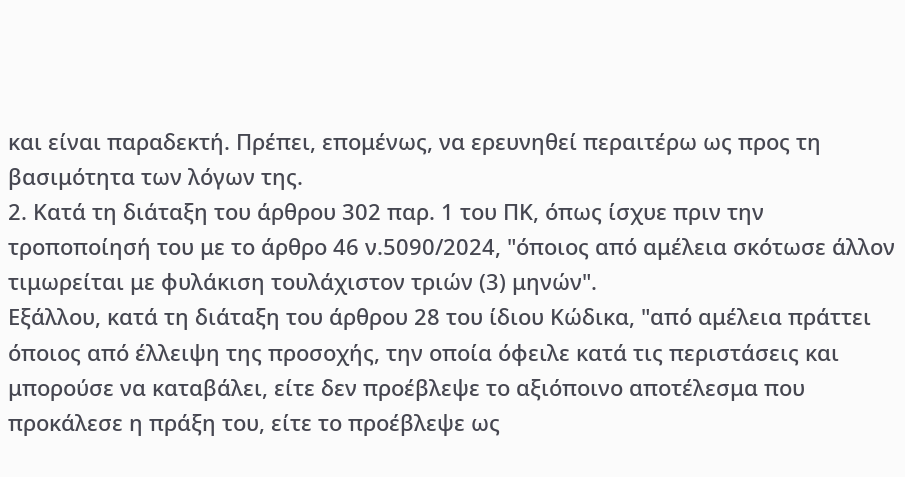και είναι παραδεκτή. Πρέπει, επομένως, να ερευνηθεί περαιτέρω ως προς τη βασιμότητα των λόγων της.
2. Κατά τη διάταξη του άρθρου 302 παρ. 1 του ΠΚ, όπως ίσχυε πριν την τροποποίησή του με το άρθρο 46 ν.5090/2024, "όποιος από αμέλεια σκότωσε άλλον τιμωρείται με φυλάκιση τουλάχιστον τριών (3) μηνών".
Εξάλλου, κατά τη διάταξη του άρθρου 28 του ίδιου Κώδικα, "από αμέλεια πράττει όποιος από έλλειψη της προσοχής, την οποία όφειλε κατά τις περιστάσεις και μπορούσε να καταβάλει, είτε δεν προέβλεψε το αξιόποινο αποτέλεσμα που προκάλεσε η πράξη του, είτε το προέβλεψε ως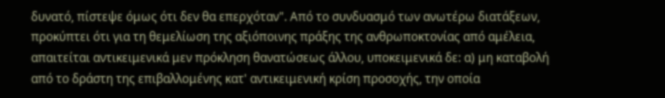δυνατό, πίστεψε όμως ότι δεν θα επερχόταν". Από το συνδυασμό των ανωτέρω διατάξεων, προκύπτει ότι για τη θεμελίωση της αξιόποινης πράξης της ανθρωποκτονίας από αμέλεια, απαιτείται αντικειμενικά μεν πρόκληση θανατώσεως άλλου, υποκειμενικά δε: α) μη καταβολή από το δράστη της επιβαλλομένης κατ' αντικειμενική κρίση προσοχής, την οποία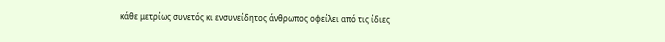κάθε μετρίως συνετός κι ενσυνείδητος άνθρωπος οφείλει από τις ίδιες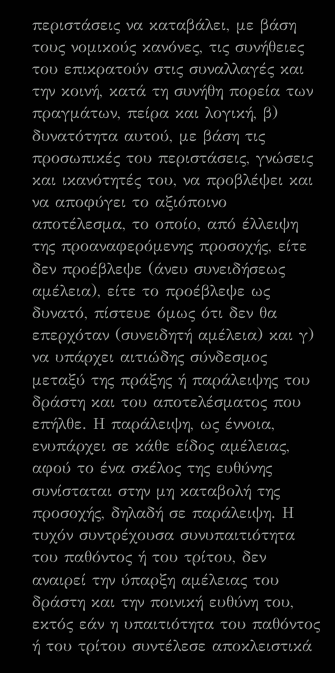περιστάσεις να καταβάλει, με βάση τους νομικούς κανόνες, τις συνήθειες του επικρατούν στις συναλλαγές και την κοινή, κατά τη συνήθη πορεία των πραγμάτων, πείρα και λογική, β) δυνατότητα αυτού, με βάση τις προσωπικές του περιστάσεις, γνώσεις και ικανότητές του, να προβλέψει και να αποφύγει το αξιόποινο αποτέλεσμα, το οποίο, από έλλειψη της προαναφερόμενης προσοχής, είτε δεν προέβλεψε (άνευ συνειδήσεως αμέλεια), είτε το προέβλεψε ως δυνατό, πίστευε όμως ότι δεν θα επερχόταν (συνειδητή αμέλεια) και γ) να υπάρχει αιτιώδης σύνδεσμος μεταξύ της πράξης ή παράλειψης του δράστη και του αποτελέσματος που επήλθε. Η παράλειψη, ως έννοια, ενυπάρχει σε κάθε είδος αμέλειας, αφού το ένα σκέλος της ευθύνης συνίσταται στην μη καταβολή της προσοχής, δηλαδή σε παράλειψη. Η τυχόν συντρέχουσα συνυπαιτιότητα του παθόντος ή του τρίτου, δεν αναιρεί την ύπαρξη αμέλειας του δράστη και την ποινική ευθύνη του, εκτός εάν η υπαιτιότητα του παθόντος ή του τρίτου συντέλεσε αποκλειστικά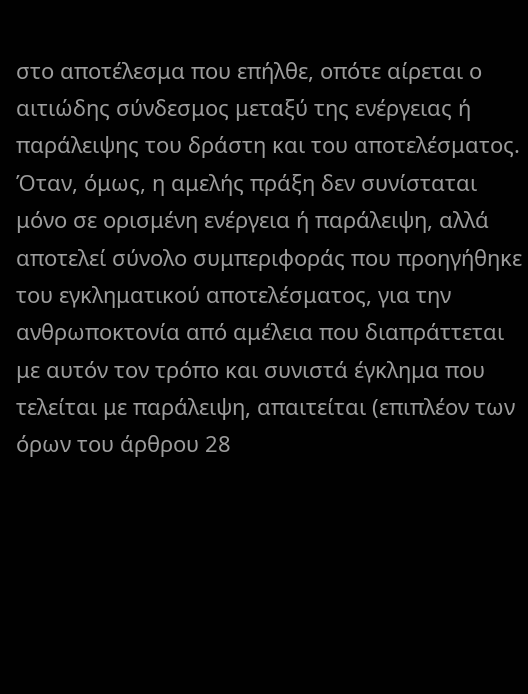στο αποτέλεσμα που επήλθε, οπότε αίρεται ο αιτιώδης σύνδεσμος μεταξύ της ενέργειας ή παράλειψης του δράστη και του αποτελέσματος. Όταν, όμως, η αμελής πράξη δεν συνίσταται μόνο σε ορισμένη ενέργεια ή παράλειψη, αλλά αποτελεί σύνολο συμπεριφοράς που προηγήθηκε του εγκληματικού αποτελέσματος, για την ανθρωποκτονία από αμέλεια που διαπράττεται με αυτόν τον τρόπο και συνιστά έγκλημα που τελείται με παράλειψη, απαιτείται (επιπλέον των όρων του άρθρου 28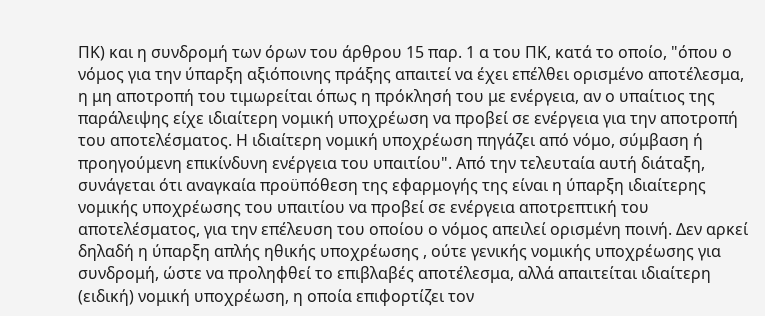ΠΚ) και η συνδρομή των όρων του άρθρου 15 παρ. 1 α του ΠΚ, κατά το οποίο, "όπου ο νόμος για την ύπαρξη αξιόποινης πράξης απαιτεί να έχει επέλθει ορισμένο αποτέλεσμα, η μη αποτροπή του τιμωρείται όπως η πρόκλησή του με ενέργεια, αν ο υπαίτιος της παράλειψης είχε ιδιαίτερη νομική υποχρέωση να προβεί σε ενέργεια για την αποτροπή του αποτελέσματος. Η ιδιαίτερη νομική υποχρέωση πηγάζει από νόμο, σύμβαση ή προηγούμενη επικίνδυνη ενέργεια του υπαιτίου". Από την τελευταία αυτή διάταξη, συνάγεται ότι αναγκαία προϋπόθεση της εφαρμογής της είναι η ύπαρξη ιδιαίτερης νομικής υποχρέωσης του υπαιτίου να προβεί σε ενέργεια αποτρεπτική του αποτελέσματος, για την επέλευση του οποίου ο νόμος απειλεί ορισμένη ποινή. Δεν αρκεί δηλαδή η ύπαρξη απλής ηθικής υποχρέωσης , ούτε γενικής νομικής υποχρέωσης για συνδρομή, ώστε να προληφθεί το επιβλαβές αποτέλεσμα, αλλά απαιτείται ιδιαίτερη (ειδική) νομική υποχρέωση, η οποία επιφορτίζει τον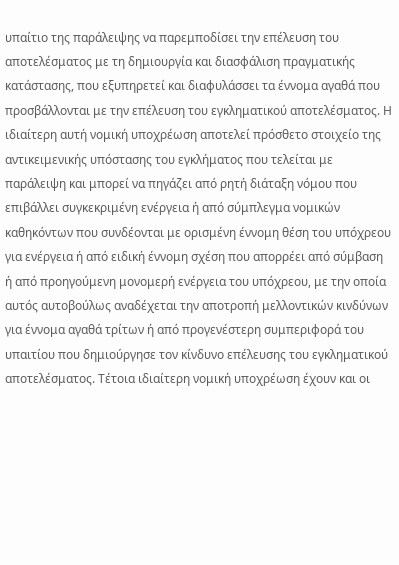υπαίτιο της παράλειψης να παρεμποδίσει την επέλευση του αποτελέσματος με τη δημιουργία και διασφάλιση πραγματικής κατάστασης, που εξυπηρετεί και διαφυλάσσει τα έννομα αγαθά που προσβάλλονται με την επέλευση του εγκληματικού αποτελέσματος. Η ιδιαίτερη αυτή νομική υποχρέωση αποτελεί πρόσθετο στοιχείο της αντικειμενικής υπόστασης του εγκλήματος που τελείται με παράλειψη και μπορεί να πηγάζει από ρητή διάταξη νόμου που επιβάλλει συγκεκριμένη ενέργεια ή από σύμπλεγμα νομικών καθηκόντων που συνδέονται με ορισμένη έννομη θέση του υπόχρεου για ενέργεια ή από ειδική έννομη σχέση που απορρέει από σύμβαση ή από προηγούμενη μονομερή ενέργεια του υπόχρεου, με την οποία αυτός αυτοβούλως αναδέχεται την αποτροπή μελλοντικών κινδύνων για έννομα αγαθά τρίτων ή από προγενέστερη συμπεριφορά του υπαιτίου που δημιούργησε τον κίνδυνο επέλευσης του εγκληματικού αποτελέσματος. Τέτοια ιδιαίτερη νομική υποχρέωση έχουν και οι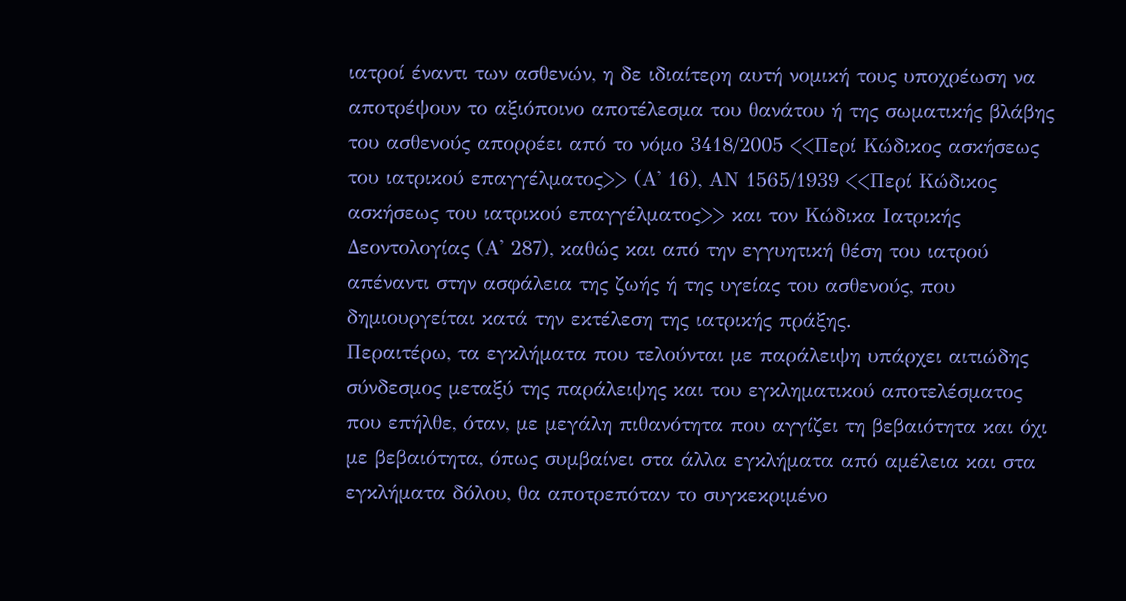ιατροί έναντι των ασθενών, η δε ιδιαίτερη αυτή νομική τους υποχρέωση να αποτρέψουν το αξιόποινο αποτέλεσμα του θανάτου ή της σωματικής βλάβης του ασθενούς απορρέει από το νόμο 3418/2005 <<Περί Κώδικος ασκήσεως του ιατρικού επαγγέλματος>> (Α' 16), ΑΝ 1565/1939 <<Περί Κώδικος ασκήσεως του ιατρικού επαγγέλματος>> και τον Κώδικα Ιατρικής Δεοντολογίας (Α' 287), καθώς και από την εγγυητική θέση του ιατρού απέναντι στην ασφάλεια της ζωής ή της υγείας του ασθενούς, που δημιουργείται κατά την εκτέλεση της ιατρικής πράξης.
Περαιτέρω, τα εγκλήματα που τελούνται με παράλειψη υπάρχει αιτιώδης σύνδεσμος μεταξύ της παράλειψης και του εγκληματικού αποτελέσματος που επήλθε, όταν, με μεγάλη πιθανότητα που αγγίζει τη βεβαιότητα και όχι με βεβαιότητα, όπως συμβαίνει στα άλλα εγκλήματα από αμέλεια και στα εγκλήματα δόλου, θα αποτρεπόταν το συγκεκριμένο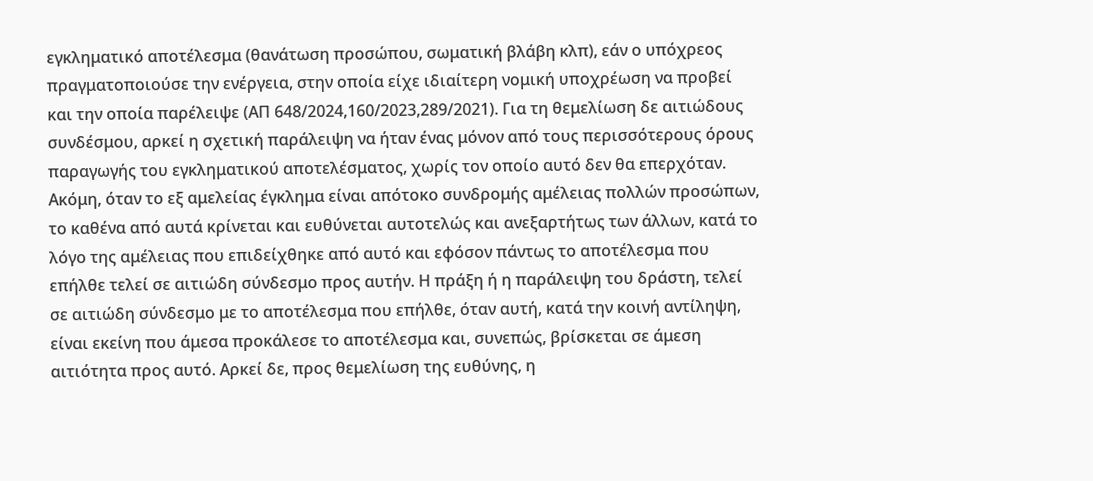εγκληματικό αποτέλεσμα (θανάτωση προσώπου, σωματική βλάβη κλπ), εάν ο υπόχρεος πραγματοποιούσε την ενέργεια, στην οποία είχε ιδιαίτερη νομική υποχρέωση να προβεί και την οποία παρέλειψε (ΑΠ 648/2024,160/2023,289/2021). Για τη θεμελίωση δε αιτιώδους συνδέσμου, αρκεί η σχετική παράλειψη να ήταν ένας μόνον από τους περισσότερους όρους παραγωγής του εγκληματικού αποτελέσματος, χωρίς τον οποίο αυτό δεν θα επερχόταν. Ακόμη, όταν το εξ αμελείας έγκλημα είναι απότοκο συνδρομής αμέλειας πολλών προσώπων, το καθένα από αυτά κρίνεται και ευθύνεται αυτοτελώς και ανεξαρτήτως των άλλων, κατά το λόγο της αμέλειας που επιδείχθηκε από αυτό και εφόσον πάντως το αποτέλεσμα που επήλθε τελεί σε αιτιώδη σύνδεσμο προς αυτήν. Η πράξη ή η παράλειψη του δράστη, τελεί σε αιτιώδη σύνδεσμο με το αποτέλεσμα που επήλθε, όταν αυτή, κατά την κοινή αντίληψη, είναι εκείνη που άμεσα προκάλεσε το αποτέλεσμα και, συνεπώς, βρίσκεται σε άμεση αιτιότητα προς αυτό. Αρκεί δε, προς θεμελίωση της ευθύνης, η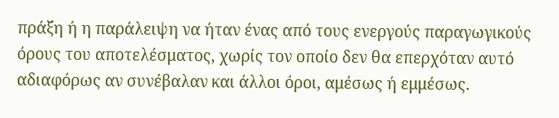πράξη ή η παράλειψη να ήταν ένας από τους ενεργούς παραγωγικούς όρους του αποτελέσματος, χωρίς τον οποίο δεν θα επερχόταν αυτό αδιαφόρως αν συνέβαλαν και άλλοι όροι, αμέσως ή εμμέσως.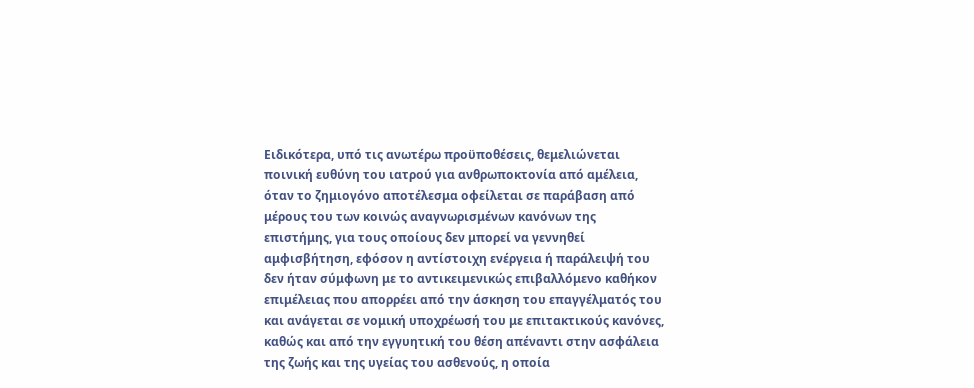Ειδικότερα, υπό τις ανωτέρω προϋποθέσεις, θεμελιώνεται ποινική ευθύνη του ιατρού για ανθρωποκτονία από αμέλεια, όταν το ζημιογόνο αποτέλεσμα οφείλεται σε παράβαση από μέρους του των κοινώς αναγνωρισμένων κανόνων της επιστήμης, για τους οποίους δεν μπορεί να γεννηθεί αμφισβήτηση, εφόσον η αντίστοιχη ενέργεια ή παράλειψή του δεν ήταν σύμφωνη με το αντικειμενικώς επιβαλλόμενο καθήκον επιμέλειας που απορρέει από την άσκηση του επαγγέλματός του και ανάγεται σε νομική υποχρέωσή του με επιτακτικούς κανόνες, καθώς και από την εγγυητική του θέση απέναντι στην ασφάλεια της ζωής και της υγείας του ασθενούς, η οποία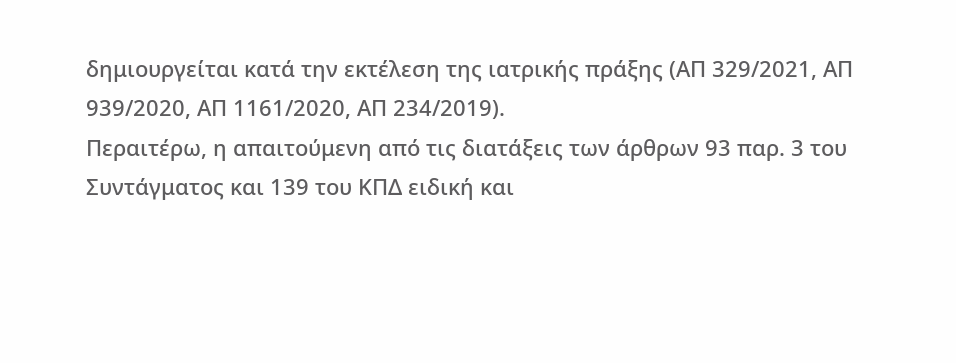δημιουργείται κατά την εκτέλεση της ιατρικής πράξης (ΑΠ 329/2021, ΑΠ 939/2020, ΑΠ 1161/2020, ΑΠ 234/2019).
Περαιτέρω, η απαιτούμενη από τις διατάξεις των άρθρων 93 παρ. 3 του Συντάγματος και 139 του ΚΠΔ ειδική και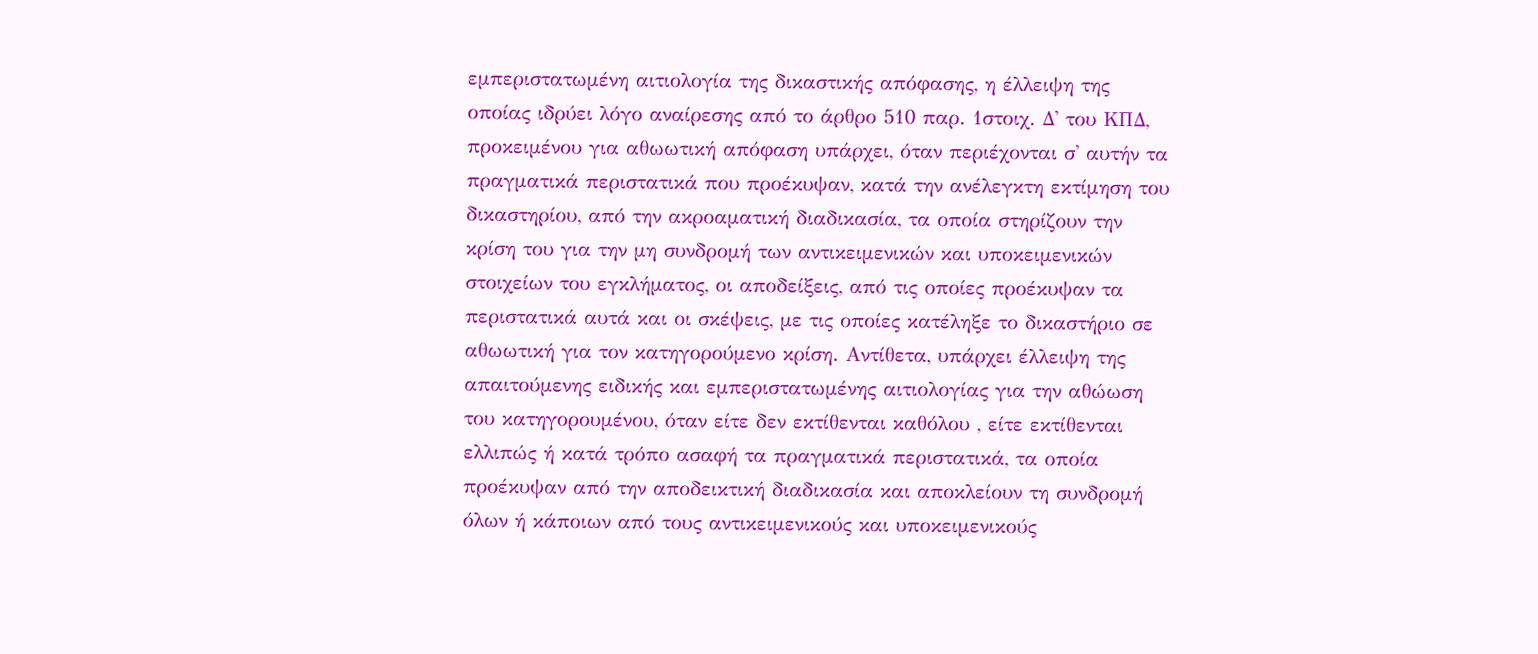εμπεριστατωμένη αιτιολογία της δικαστικής απόφασης, η έλλειψη της οποίας ιδρύει λόγο αναίρεσης από το άρθρο 510 παρ. 1στοιχ. Δ' του ΚΠΔ, προκειμένου για αθωωτική απόφαση υπάρχει, όταν περιέχονται σ' αυτήν τα πραγματικά περιστατικά που προέκυψαν, κατά την ανέλεγκτη εκτίμηση του δικαστηρίου, από την ακροαματική διαδικασία, τα οποία στηρίζουν την κρίση του για την μη συνδρομή των αντικειμενικών και υποκειμενικών στοιχείων του εγκλήματος, οι αποδείξεις, από τις οποίες προέκυψαν τα περιστατικά αυτά και οι σκέψεις, με τις οποίες κατέληξε το δικαστήριο σε αθωωτική για τον κατηγορούμενο κρίση. Αντίθετα, υπάρχει έλλειψη της απαιτούμενης ειδικής και εμπεριστατωμένης αιτιολογίας για την αθώωση του κατηγορουμένου, όταν είτε δεν εκτίθενται καθόλου , είτε εκτίθενται ελλιπώς ή κατά τρόπο ασαφή τα πραγματικά περιστατικά, τα οποία προέκυψαν από την αποδεικτική διαδικασία και αποκλείουν τη συνδρομή όλων ή κάποιων από τους αντικειμενικούς και υποκειμενικούς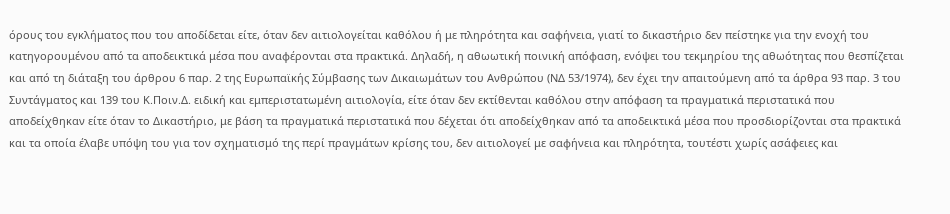όρους του εγκλήματος που του αποδίδεται είτε, όταν δεν αιτιολογείται καθόλου ή με πληρότητα και σαφήνεια, γιατί το δικαστήριο δεν πείστηκε για την ενοχή του κατηγορουμένου από τα αποδεικτικά μέσα που αναφέρονται στα πρακτικά. Δηλαδή, η αθωωτική ποινική απόφαση, ενόψει του τεκμηρίου της αθωότητας που θεσπίζεται και από τη διάταξη του άρθρου 6 παρ. 2 της Ευρωπαϊκής Σύμβασης των Δικαιωμάτων του Ανθρώπου (ΝΔ 53/1974), δεν έχει την απαιτούμενη από τα άρθρα 93 παρ. 3 του Συντάγματος και 139 του Κ.Ποιν.Δ. ειδική και εμπεριστατωμένη αιτιολογία, είτε όταν δεν εκτίθενται καθόλου στην απόφαση τα πραγματικά περιστατικά που αποδείχθηκαν είτε όταν το Δικαστήριο, με βάση τα πραγματικά περιστατικά που δέχεται ότι αποδείχθηκαν από τα αποδεικτικά μέσα που προσδιορίζονται στα πρακτικά και τα οποία έλαβε υπόψη του για τον σχηματισμό της περί πραγμάτων κρίσης του, δεν αιτιολογεί με σαφήνεια και πληρότητα, τουτέστι χωρίς ασάφειες και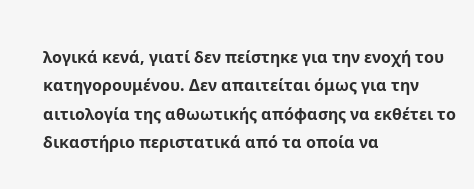λογικά κενά, γιατί δεν πείστηκε για την ενοχή του κατηγορουμένου. Δεν απαιτείται όμως για την αιτιολογία της αθωωτικής απόφασης να εκθέτει το δικαστήριο περιστατικά από τα οποία να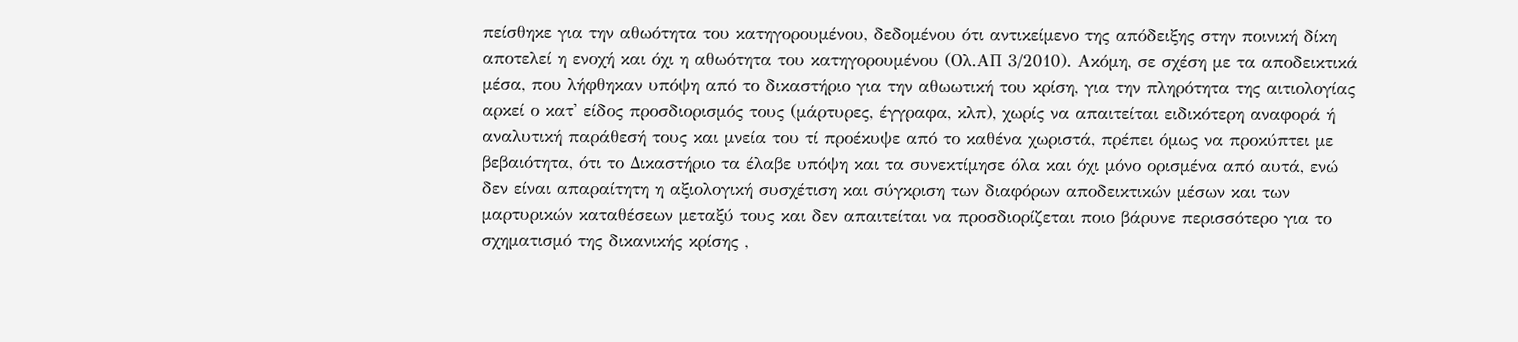πείσθηκε για την αθωότητα του κατηγορουμένου, δεδομένου ότι αντικείμενο της απόδειξης στην ποινική δίκη αποτελεί η ενοχή και όχι η αθωότητα του κατηγορουμένου (Ολ.ΑΠ 3/2010). Ακόμη, σε σχέση με τα αποδεικτικά μέσα, που λήφθηκαν υπόψη από το δικαστήριο για την αθωωτική του κρίση, για την πληρότητα της αιτιολογίας αρκεί ο κατ' είδος προσδιορισμός τους (μάρτυρες, έγγραφα, κλπ), χωρίς να απαιτείται ειδικότερη αναφορά ή αναλυτική παράθεσή τους και μνεία του τί προέκυψε από το καθένα χωριστά, πρέπει όμως να προκύπτει με βεβαιότητα, ότι το Δικαστήριο τα έλαβε υπόψη και τα συνεκτίμησε όλα και όχι μόνο ορισμένα από αυτά, ενώ δεν είναι απαραίτητη η αξιολογική συσχέτιση και σύγκριση των διαφόρων αποδεικτικών μέσων και των μαρτυρικών καταθέσεων μεταξύ τους και δεν απαιτείται να προσδιορίζεται ποιο βάρυνε περισσότερο για το σχηματισμό της δικανικής κρίσης ,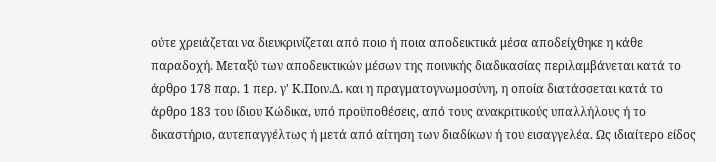ούτε χρειάζεται να διευκρινίζεται από ποιο ή ποια αποδεικτικά μέσα αποδείχθηκε η κάθε παραδοχή. Μεταξύ των αποδεικτικών μέσων της ποινικής διαδικασίας περιλαμβάνεται κατά το άρθρο 178 παρ. 1 περ. γ' Κ.Ποιν.Δ. και η πραγματογνωμοσύνη, η οποία διατάσσεται κατά το άρθρο 183 του ίδιου Κώδικα, υπό προϋποθέσεις, από τους ανακριτικούς υπαλλήλους ή το δικαστήριο, αυτεπαγγέλτως ή μετά από αίτηση των διαδίκων ή του εισαγγελέα. Ως ιδιαίτερο είδος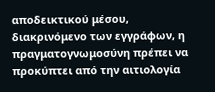αποδεικτικού μέσου, διακρινόμενο των εγγράφων, η πραγματογνωμοσύνη πρέπει να προκύπτει από την αιτιολογία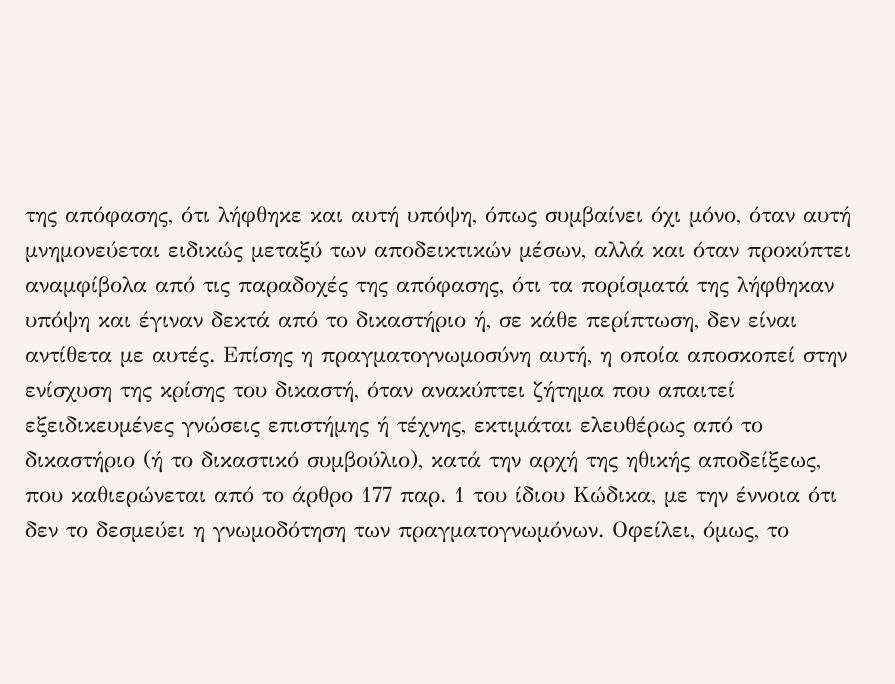της απόφασης, ότι λήφθηκε και αυτή υπόψη, όπως συμβαίνει όχι μόνο, όταν αυτή μνημονεύεται ειδικώς μεταξύ των αποδεικτικών μέσων, αλλά και όταν προκύπτει αναμφίβολα από τις παραδοχές της απόφασης, ότι τα πορίσματά της λήφθηκαν υπόψη και έγιναν δεκτά από το δικαστήριο ή, σε κάθε περίπτωση, δεν είναι αντίθετα με αυτές. Επίσης η πραγματογνωμοσύνη αυτή, η οποία αποσκοπεί στην ενίσχυση της κρίσης του δικαστή, όταν ανακύπτει ζήτημα που απαιτεί εξειδικευμένες γνώσεις επιστήμης ή τέχνης, εκτιμάται ελευθέρως από το δικαστήριο (ή το δικαστικό συμβούλιο), κατά την αρχή της ηθικής αποδείξεως, που καθιερώνεται από το άρθρο 177 παρ. 1 του ίδιου Κώδικα, με την έννοια ότι δεν το δεσμεύει η γνωμοδότηση των πραγματογνωμόνων. Οφείλει, όμως, το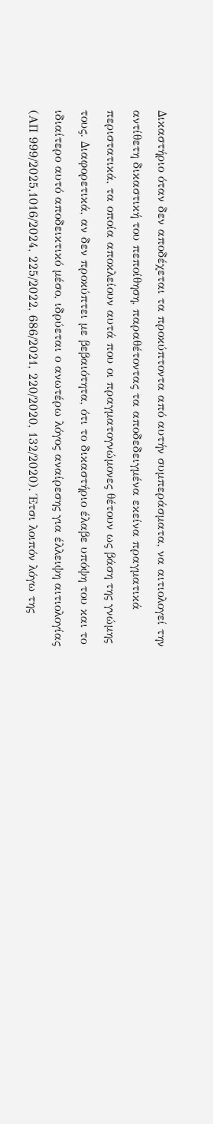Δικαστήριο όταν δεν αποδέχεται τα προκύπτοντα από αυτήν συμπεράσματα, να αιτιολογεί την αντίθετη δικαστική του πεποίθηση, παραθέτοντας τα αποδεδειγμένα εκείνα πραγματικά περιστατικά, τα οποία αποκλείουν αυτά που οι πραγματογνώμονες θέτουν ως βάση της γνώμης τους. Διαφορετικά, αν δεν προκύπτει με βεβαιότητα, ότι το δικαστήριο έλαβε υπόψη του και το ιδιαίτερο αυτό αποδεικτικό μέσο, ιδρύεται ο ανωτέρω λόγος αναίρεσης για έλλειψη αιτιολογίας (ΑΠ 999/2025,1016/2024, 225/2022, 686/2021, 220/2020, 132/2020). Έτσι λοιπόν λόγω της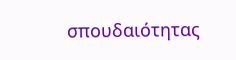σπουδαιότητας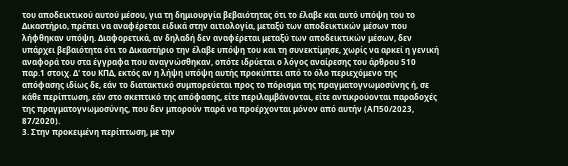του αποδεικτικού αυτού μέσου, για τη δημιουργία βεβαιότητας ότι το έλαβε και αυτό υπόψη του το Δικαστήριο, πρέπει να αναφέρεται ειδικά στην αιτιολογία, μεταξύ των αποδεικτικών μέσων που λήφθηκαν υπόψη. Διαφορετικά, αν δηλαδή δεν αναφέρεται μεταξύ των αποδεικτικών μέσων, δεν υπάρχει βεβαιότητα ότι το Δικαστήριο την έλαβε υπόψη του και τη συνεκτίμησε, χωρίς να αρκεί η γενική αναφορά του στα έγγραφα που αναγνώσθηκαν, οπότε ιδρύεται ο λόγος αναίρεσης του άρθρου 510 παρ.1 στοιχ. Δ' του ΚΠΔ, εκτός αν η λήψη υπόψη αυτής προκύπτει από το όλο περιεχόμενο της απόφασης ιδίως δε, εάν το διατακτικό συμπορεύεται προς το πόρισμα της πραγματογνωμοσύνης ή, σε κάθε περίπτωση, εάν στο σκεπτικό της απόφασης, είτε περιλαμβάνονται, είτε αντικρούονται παραδοχές της πραγματογνωμοσύνης, που δεν μπορούν παρά να προέρχονται μόνον από αυτήν (ΑΠ50/2023, 87/2020).
3. Στην προκειμένη περίπτωση, με την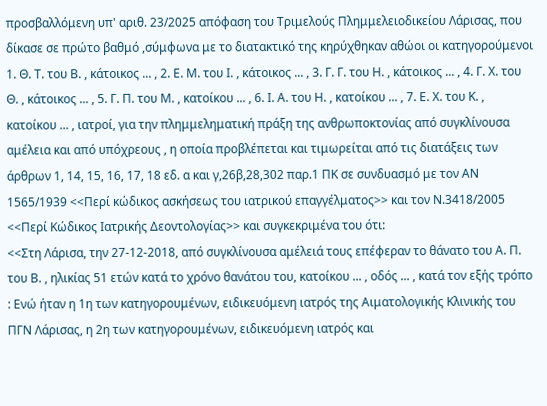προσβαλλόμενη υπ' αριθ. 23/2025 απόφαση του Τριμελούς Πλημμελειοδικείου Λάρισας, που δίκασε σε πρώτο βαθμό ,σύμφωνα με το διατακτικό της κηρύχθηκαν αθώοι οι κατηγορούμενοι 1. Θ. Τ. του Β. , κάτοικος ... , 2. Ε. Μ. του Ι. , κάτοικος ... , 3. Γ. Γ. του Η. , κάτοικος ... , 4. Γ. Χ. του Θ. , κάτοικος ... , 5. Γ. Π. του Μ. , κατοίκου ... , 6. Ι. Α. του Η. , κατοίκου ... , 7. Ε. Χ. του Κ. , κατοίκου ... , ιατροί, για την πλημμεληματική πράξη της ανθρωποκτονίας από συγκλίνουσα αμέλεια και από υπόχρεους , η οποία προβλέπεται και τιμωρείται από τις διατάξεις των άρθρων 1, 14, 15, 16, 17, 18 εδ. α και γ,26β,28,302 παρ.1 ΠΚ σε συνδυασμό με τον ΑΝ 1565/1939 <<Περί κώδικος ασκήσεως του ιατρικού επαγγέλματος>> και τον Ν.3418/2005 <<Περί Κώδικος Ιατρικής Δεοντολογίας>> και συγκεκριμένα του ότι:
<<Στη Λάρισα, την 27-12-2018, από συγκλίνουσα αμέλειά τους επέφεραν το θάνατο του Α. Π. του Β. , ηλικίας 51 ετών κατά το χρόνο θανάτου του, κατοίκου ... , οδός ... , κατά τον εξής τρόπο : Ενώ ήταν η 1η των κατηγορουμένων, ειδικευόμενη ιατρός της Αιματολογικής Κλινικής του ΠΓΝ Λάρισας, η 2η των κατηγορουμένων, ειδικευόμενη ιατρός και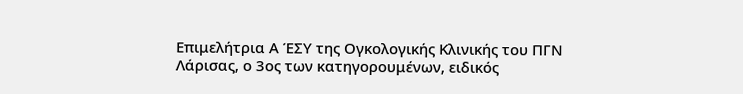Επιμελήτρια Α ΈΣΥ της Ογκολογικής Κλινικής του ΠΓΝ Λάρισας, ο 3ος των κατηγορουμένων, ειδικός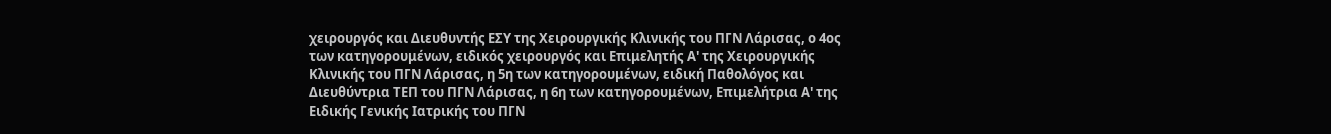χειρουργός και Διευθυντής ΕΣΥ της Χειρουργικής Κλινικής του ΠΓΝ Λάρισας, ο 4ος των κατηγορουμένων, ειδικός χειρουργός και Επιμελητής Α' της Χειρουργικής Κλινικής του ΠΓΝ Λάρισας, η 5η των κατηγορουμένων, ειδική Παθολόγος και Διευθύντρια ΤΕΠ του ΠΓΝ Λάρισας, η 6η των κατηγορουμένων, Επιμελήτρια Α' της Ειδικής Γενικής Ιατρικής του ΠΓΝ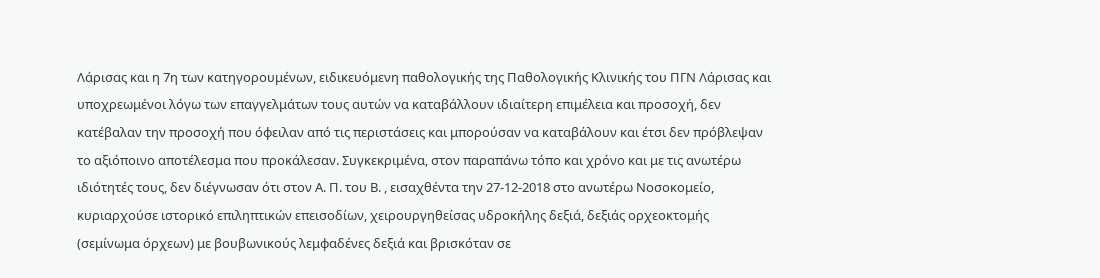Λάρισας και η 7η των κατηγορουμένων, ειδικευόμενη παθολογικής της Παθολογικής Κλινικής του ΠΓΝ Λάρισας και υποχρεωμένοι λόγω των επαγγελμάτων τους αυτών να καταβάλλουν ιδιαίτερη επιμέλεια και προσοχή, δεν κατέβαλαν την προσοχή που όφειλαν από τις περιστάσεις και μπορούσαν να καταβάλουν και έτσι δεν πρόβλεψαν το αξιόποινο αποτέλεσμα που προκάλεσαν. Συγκεκριμένα, στον παραπάνω τόπο και χρόνο και με τις ανωτέρω ιδιότητές τους, δεν διέγνωσαν ότι στον Α. Π. του Β. , εισαχθέντα την 27-12-2018 στο ανωτέρω Νοσοκομείο, κυριαρχούσε ιστορικό επιληπτικών επεισοδίων, χειρουργηθείσας υδροκήλης δεξιά, δεξιάς ορχεοκτομής (σεμίνωμα όρχεων) με βουβωνικούς λεμφαδένες δεξιά και βρισκόταν σε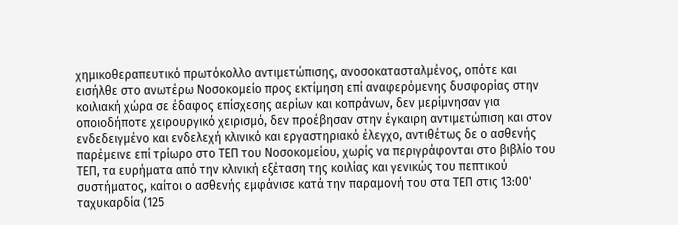χημικοθεραπευτικό πρωτόκολλο αντιμετώπισης, ανοσοκατασταλμένος, οπότε και εισήλθε στο ανωτέρω Νοσοκομείο προς εκτίμηση επί αναφερόμενης δυσφορίας στην κοιλιακή χώρα σε έδαφος επίσχεσης αερίων και κοπράνων, δεν μερίμνησαν για οποιοδήποτε χειρουργικό χειρισμό, δεν προέβησαν στην έγκαιρη αντιμετώπιση και στον ενδεδειγμένο και ενδελεχή κλινικό και εργαστηριακό έλεγχο, αντιθέτως δε ο ασθενής παρέμεινε επί τρίωρο στο ΤΕΠ του Νοσοκομείου, χωρίς να περιγράφονται στο βιβλίο του ΤΕΠ, τα ευρήματα από την κλινική εξέταση της κοιλίας και γενικώς του πεπτικού συστήματος, καίτοι ο ασθενής εμφάνισε κατά την παραμονή του στα ΤΕΠ στις 13:00' ταχυκαρδία (125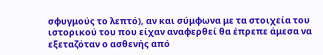σφυγμούς το λεπτό), αν και σύμφωνα με τα στοιχεία του ιστορικού του που είχαν αναφερθεί θα έπρεπε άμεσα να εξεταζόταν ο ασθενής από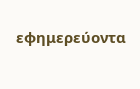εφημερεύοντα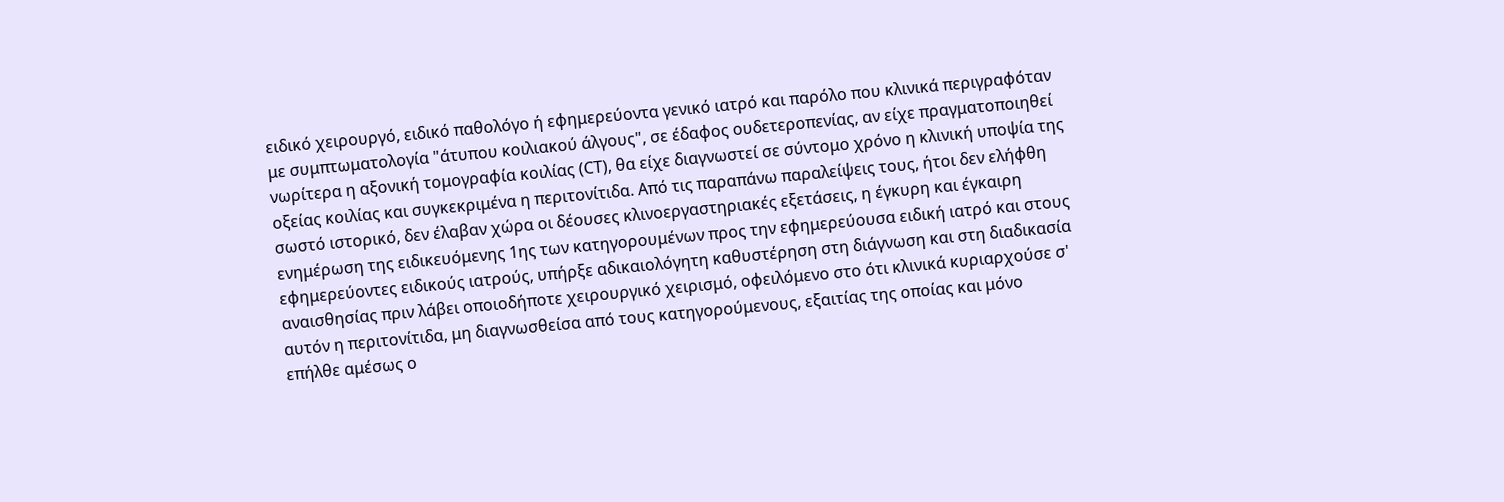ειδικό χειρουργό, ειδικό παθολόγο ή εφημερεύοντα γενικό ιατρό και παρόλο που κλινικά περιγραφόταν με συμπτωματολογία "άτυπου κοιλιακού άλγους", σε έδαφος ουδετεροπενίας, αν είχε πραγματοποιηθεί νωρίτερα η αξονική τομογραφία κοιλίας (CT), θα είχε διαγνωστεί σε σύντομο χρόνο η κλινική υποψία της οξείας κοιλίας και συγκεκριμένα η περιτονίτιδα. Από τις παραπάνω παραλείψεις τους, ήτοι δεν ελήφθη σωστό ιστορικό, δεν έλαβαν χώρα οι δέουσες κλινοεργαστηριακές εξετάσεις, η έγκυρη και έγκαιρη ενημέρωση της ειδικευόμενης 1ης των κατηγορουμένων προς την εφημερεύουσα ειδική ιατρό και στους εφημερεύοντες ειδικούς ιατρούς, υπήρξε αδικαιολόγητη καθυστέρηση στη διάγνωση και στη διαδικασία αναισθησίας πριν λάβει οποιοδήποτε χειρουργικό χειρισμό, οφειλόμενο στο ότι κλινικά κυριαρχούσε σ' αυτόν η περιτονίτιδα, μη διαγνωσθείσα από τους κατηγορούμενους, εξαιτίας της οποίας και μόνο επήλθε αμέσως ο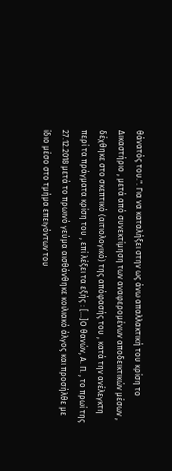θάνατός του.". Για να καταλήξει στην ως άνω απαλλακτική του κρίση το Δικαστήριο , μετά από συνεκτίμηση των αναφερομένων αποδεικτικών μέσων , δέχθηκε στο σκεπτικό (αιτιολογικό) της απόφασής του , κατά την ανέλεγκτη περί τα πράγματα κρίση του , επί λέξει τα εξής : [...]Ο θανών, Α. Π. , το πρωί της 27.12.2018 μετά το πρωινό γεύμα αισθάνθηκε κοιλιακό άλγος και προσήλθε με ίδιο μέσο στο τμήμα επειγόντων του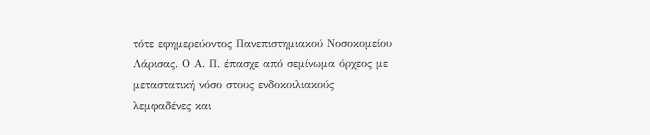τότε εφημερεύοντος Πανεπιστημιακού Νοσοκομείου Λάρισας. Ο Α. Π. έπασχε από σεμίνωμα όρχεος με μεταστατική νόσο στους ενδοκοιλιακούς λεμφαδένες και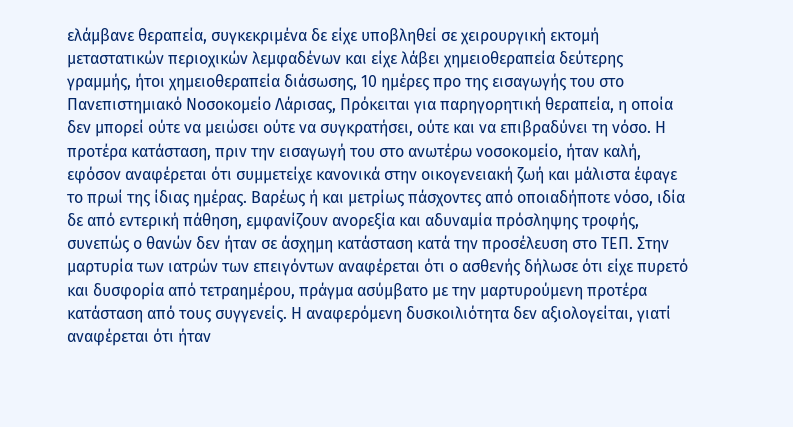ελάμβανε θεραπεία, συγκεκριμένα δε είχε υποβληθεί σε χειρουργική εκτομή μεταστατικών περιοχικών λεμφαδένων και είχε λάβει χημειοθεραπεία δεύτερης γραμμής, ήτοι χημειοθεραπεία διάσωσης, 10 ημέρες προ της εισαγωγής του στο Πανεπιστημιακό Νοσοκομείο Λάρισας, Πρόκειται για παρηγορητική θεραπεία, η οποία δεν μπορεί ούτε να μειώσει ούτε να συγκρατήσει, ούτε και να επιβραδύνει τη νόσο. Η προτέρα κατάσταση, πριν την εισαγωγή του στο ανωτέρω νοσοκομείο, ήταν καλή, εφόσον αναφέρεται ότι συμμετείχε κανονικά στην οικογενειακή ζωή και μάλιστα έφαγε το πρωί της ίδιας ημέρας. Βαρέως ή και μετρίως πάσχοντες από οποιαδήποτε νόσο, ιδία δε από εντερική πάθηση, εμφανίζουν ανορεξία και αδυναμία πρόσληψης τροφής, συνεπώς ο θανών δεν ήταν σε άσχημη κατάσταση κατά την προσέλευση στο ΤΕΠ. Στην μαρτυρία των ιατρών των επειγόντων αναφέρεται ότι ο ασθενής δήλωσε ότι είχε πυρετό και δυσφορία από τετραημέρου, πράγμα ασύμβατο με την μαρτυρούμενη προτέρα κατάσταση από τους συγγενείς. Η αναφερόμενη δυσκοιλιότητα δεν αξιολογείται, γιατί αναφέρεται ότι ήταν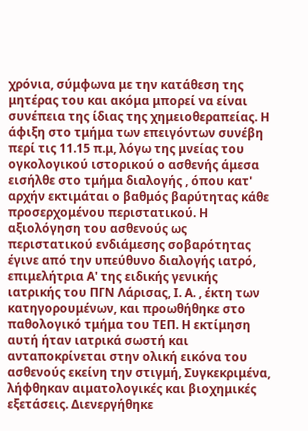χρόνια, σύμφωνα με την κατάθεση της μητέρας του και ακόμα μπορεί να είναι συνέπεια της ίδιας της χημειοθεραπείας. Η άφιξη στο τμήμα των επειγόντων συνέβη περί τις 11.15 π.μ, λόγω της μνείας του ογκολογικού ιστορικού ο ασθενής άμεσα εισήλθε στο τμήμα διαλογής , όπου κατ' αρχήν εκτιμάται ο βαθμός βαρύτητας κάθε προσερχομένου περιστατικού. Η αξιολόγηση του ασθενούς ως περιστατικού ενδιάμεσης σοβαρότητας έγινε από την υπεύθυνο διαλογής ιατρό, επιμελήτρια Α' της ειδικής γενικής ιατρικής του ΠΓΝ Λάρισας, Ι. Α. , έκτη των κατηγορουμένων, και προωθήθηκε στο παθολογικό τμήμα του ΤΕΠ. Η εκτίμηση αυτή ήταν ιατρικά σωστή και ανταποκρίνεται στην ολική εικόνα του ασθενούς εκείνη την στιγμή, Συγκεκριμένα, λήφθηκαν αιματολογικές και βιοχημικές εξετάσεις. Διενεργήθηκε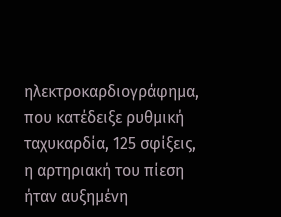ηλεκτροκαρδιογράφημα, που κατέδειξε ρυθμική ταχυκαρδία, 125 σφίξεις, η αρτηριακή του πίεση ήταν αυξημένη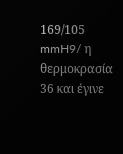169/105 mmH9/ η θερμοκρασία 36 και έγινε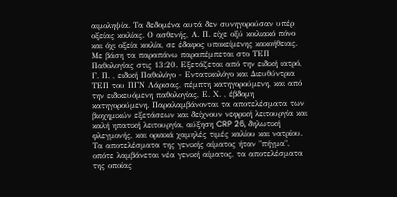αιμοληψία. Τα δεδομένα αυτά δεν συνηγορούσαν υπέρ οξείας κοιλίας. Ο ασθενής, Α. Π. είχε οξύ κοιλιακό πόνο και όχι οξεία κοιλία, σε έδαφος υποκείμενης κακοήθειας. Με βάση τα παραπάνω παραπέμπεται στο ΤΕΠ Παθολογίας στις 13:20. Εξετάζεται από την ειδική ιατρό, Γ. Π. , ειδική Παθολόγο - Εντατικολόγο και Διευθύντρια ΤΕΠ του ΠΓΝ Λάρισας, πέμπτη κατηγορούμενη, και από την ειδικευόμενη παθολογίας, Ε. Χ. , έβδομη κατηγορούμενη. Παραλαμβάνονται τα αποτελέσματα των βιοχημικών εξετάσεων και δείχνουν νεφρική λειτουργία και καλή ηπατική λειτουργία, αύξηση CRP 26, δηλωτική φλεγμονής, και οριακά χαμηλές τιμές καλίου και νατρίου. Τα αποτελέσματα της γενικής αίματος ήταν "πήγμα", οπότε λαμβάνεται νέα γενική αίματος, τα αποτελέσματα της οποίας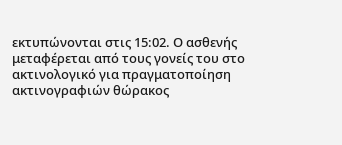εκτυπώνονται στις 15:02. Ο ασθενής μεταφέρεται από τους γονείς του στο ακτινολογικό για πραγματοποίηση ακτινογραφιών θώρακος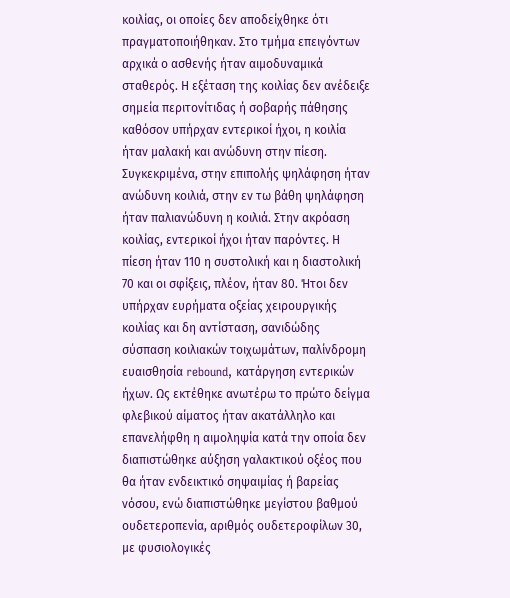κοιλίας, οι οποίες δεν αποδείχθηκε ότι πραγματοποιήθηκαν. Στο τμήμα επειγόντων αρχικά ο ασθενής ήταν αιμοδυναμικά σταθερός. Η εξέταση της κοιλίας δεν ανέδειξε σημεία περιτονίτιδας ή σοβαρής πάθησης καθόσον υπήρχαν εντερικοί ήχοι, η κοιλία ήταν μαλακή και ανώδυνη στην πίεση. Συγκεκριμένα, στην επιπολής ψηλάφηση ήταν ανώδυνη κοιλιά, στην εν τω βάθη ψηλάφηση ήταν παλιανώδυνη η κοιλιά. Στην ακρόαση κοιλίας, εντερικοί ήχοι ήταν παρόντες. Η πίεση ήταν 110 η συστολική και η διαστολική 70 και οι σφίξεις, πλέον, ήταν 80. Ήτοι δεν υπήρχαν ευρήματα οξείας χειρουργικής κοιλίας και δη αντίσταση, σανιδώδης σύσπαση κοιλιακών τοιχωμάτων, παλίνδρομη ευαισθησία rebound, κατάργηση εντερικών ήχων. Ως εκτέθηκε ανωτέρω το πρώτο δείγμα φλεβικού αίματος ήταν ακατάλληλο και επανελήφθη η αιμοληψία κατά την οποία δεν διαπιστώθηκε αύξηση γαλακτικού οξέος που θα ήταν ενδεικτικό σηψαιμίας ή βαρείας νόσου, ενώ διαπιστώθηκε μεγίστου βαθμού ουδετεροπενία, αριθμός ουδετεροφίλων 30, με φυσιολογικές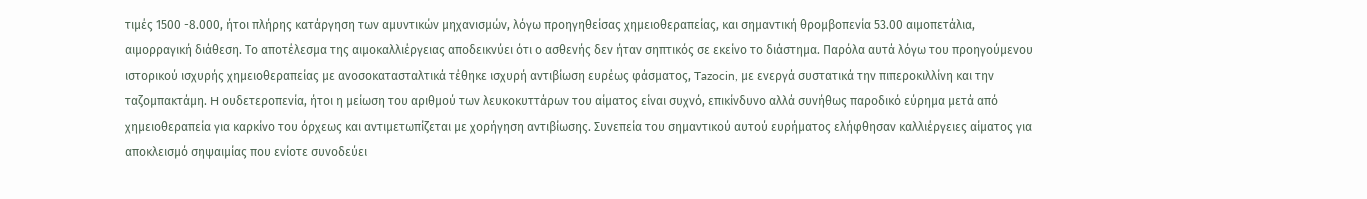τιμές 1500 -8.000, ήτοι πλήρης κατάργηση των αμυντικών μηχανισμών, λόγω προηγηθείσας χημειοθεραπείας, και σημαντική θρομβοπενία 53.00 αιμοπετάλια, αιμορραγική διάθεση. Το αποτέλεσμα της αιμοκαλλιέργειας αποδεικνύει ότι ο ασθενής δεν ήταν σηπτικός σε εκείνο το διάστημα. Παρόλα αυτά λόγω του προηγούμενου ιστορικού ισχυρής χημειοθεραπείας με ανοσοκατασταλτικά τέθηκε ισχυρή αντιβίωση ευρέως φάσματος, Tazocin, με ενεργά συστατικά την πιπεροκιλλίνη και την ταζομπακτάμη. H ουδετεροπενία, ήτοι η μείωση του αριθμού των λευκοκυττάρων του αίματος είναι συχνό, επικίνδυνο αλλά συνήθως παροδικό εύρημα μετά από χημειοθεραπεία για καρκίνο του όρχεως και αντιμετωπίζεται με χορήγηση αντιβίωσης. Συνεπεία του σημαντικού αυτού ευρήματος ελήφθησαν καλλιέργειες αίματος για αποκλεισμό σηψαιμίας που ενίοτε συνοδεύει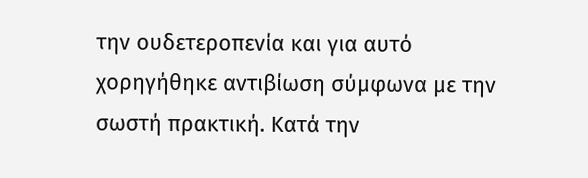την ουδετεροπενία και για αυτό χορηγήθηκε αντιβίωση σύμφωνα με την σωστή πρακτική. Κατά την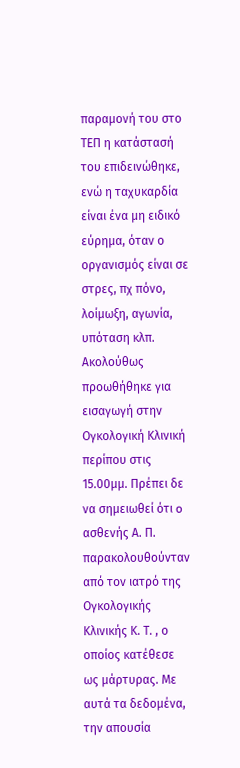παραμονή του στο ΤΕΠ η κατάστασή του επιδεινώθηκε, ενώ η ταχυκαρδία είναι ένα μη ειδικό εύρημα, όταν ο οργανισμός είναι σε στρες, πχ πόνο, λοίμωξη, αγωνία, υπόταση κλπ. Ακολούθως προωθήθηκε για εισαγωγή στην Ογκολογική Κλινική περίπου στις 15.00μμ. Πρέπει δε να σημειωθεί ότι o ασθενής Α. Π. παρακολουθούνταν από τον ιατρό της Ογκολογικής Κλινικής Κ. Τ. , ο οποίος κατέθεσε ως μάρτυρας. Με αυτά τα δεδομένα, την απουσία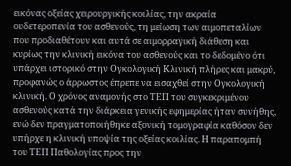εικόνας οξείας χειρουργικής κοιλίας, την ακραία ουδετεροπενία του ασθενούς, τη μείωση των αιμοπεταλίων που προδιαθέτουν και αυτά σε αιμορραγική διάθεση και κυρίως την κλινική εικόνα του ασθενούς και το δεδομένο ότι υπάρχει ιστορικό στην Ογκολογική Κλινική πλήρες και μακρύ, προφανώς ο άρρωστος έπρεπε να εισαχθεί στην Ογκολογική κλινική. Ο χρόνος αναμονής στο ΤΕΠ του συγκεκριμένου ασθενούς κατά την διάρκεια γενικής εφημερίας ήταν συνήθης, ενώ δεν πραγματοποιήθηκε αξονική τομογραφία καθόσον δεν υπήρχε η κλινική υποψία της οξείας κοιλίας. Η παραπομπή του ΤΕΠ Παθολογίας προς την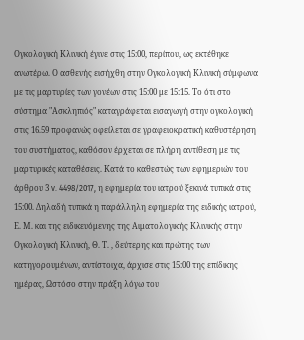Ογκολογική Κλινική έγινε στις 15:00, περίπου, ως εκτέθηκε ανωτέρω. Ο ασθενής εισήχθη στην Ογκολογική Κλινική σύμφωνα με τις μαρτυρίες των γονέων στις 15:00 με 15:15. Το ότι στο σύστημα "Ασκληπιός" καταγράφεται εισαγωγή στην ογκολογική στις 16.59 προφανώς οφείλεται σε γραφειοκρατική καθυστέρηση του συστήματος, καθόσον έρχεται σε πλήρη αντίθεση με τις μαρτυρικές καταθέσεις. Κατά το καθεστώς των εφημεριών του άρθρου 3 v. 4498/2017, η εφημερία του ιατρού ξεκινά τυπικά στις 15:00. Δηλαδή τυπικά η παράλληλη εφημερία της ειδικής ιατρού, Ε. Μ. και της ειδικευόμενης της Αιματολογικής Κλινικής στην Ογκολογική Κλινική, Θ. Τ. , δεύτερης και πρώτης των κατηγορουμένων, αντίστοιχα, άρχισε στις 15:00 της επίδικης ημέρας, Ωστόσο στην πράξη λόγω του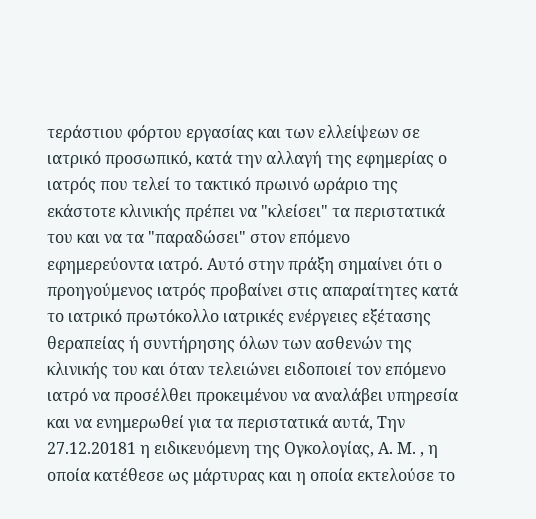τεράστιου φόρτου εργασίας και των ελλείψεων σε ιατρικό προσωπικό, κατά την αλλαγή της εφημερίας ο ιατρός που τελεί το τακτικό πρωινό ωράριο της εκάστοτε κλινικής πρέπει να "κλείσει" τα περιστατικά του και να τα "παραδώσει" στον επόμενο εφημερεύοντα ιατρό. Αυτό στην πράξη σημαίνει ότι ο προηγούμενος ιατρός προβαίνει στις απαραίτητες κατά το ιατρικό πρωτόκολλο ιατρικές ενέργειες εξέτασης θεραπείας ή συντήρησης όλων των ασθενών της κλινικής του και όταν τελειώνει ειδοποιεί τον επόμενο ιατρό να προσέλθει προκειμένου να αναλάβει υπηρεσία και να ενημερωθεί για τα περιστατικά αυτά, Την 27.12.20181 η ειδικευόμενη της Ογκολογίας, Α. Μ. , η οποία κατέθεσε ως μάρτυρας και η οποία εκτελούσε το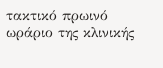τακτικό πρωινό ωράριο της κλινικής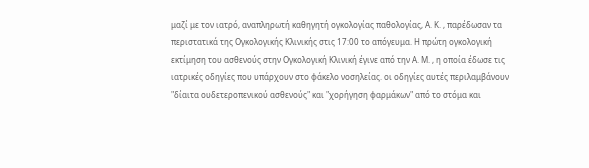μαζί με τον ιατρό, αναπληρωτή καθηγητή ογκολογίας παθολογίας, Α. Κ. , παρέδωσαν τα περιστατικά της Ογκολογικής Κλινικής στις 17:00 το απόγευμα. Η πρώτη ογκολογική εκτίμηση του ασθενούς στην Ογκολογική Κλινική έγινε από την Α. Μ. , η οποία έδωσε τις ιατρικές οδηγίες που υπάρχουν στο φάκελο νοσηλείας. οι οδηγίες αυτές περιλαμβάνουν "δίαιτα ουδετεροπενικού ασθενούς" και "χορήγηση φαρμάκων" από το στόμα και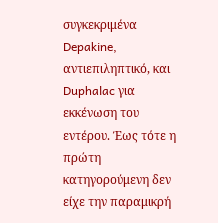συγκεκριμένα Depakine, αντιεπιληπτικό, και Duphalac για εκκένωση του εντέρου. Έως τότε η πρώτη κατηγορούμενη δεν είχε την παραμικρή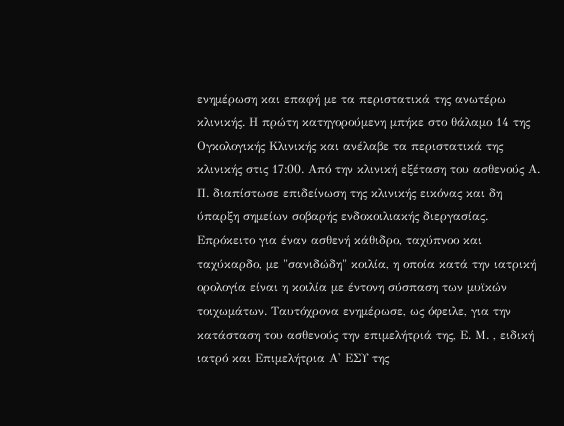ενημέρωση και επαφή με τα περιστατικά της ανωτέρω κλινικής. Η πρώτη κατηγορούμενη μπήκε στο θάλαμο 14 της Ογκολογικής Κλινικής και ανέλαβε τα περιστατικά της κλινικής στις 17:00. Από την κλινική εξέταση του ασθενούς Α. Π. διαπίστωσε επιδείνωση της κλινικής εικόνας και δη ύπαρξη σημείων σοβαρής ενδοκοιλιακής διεργασίας. Επρόκειτο για έναν ασθενή κάθιδρο, ταχύπνοο και ταχύκαρδο, με "σανιδώδη" κοιλία, η οποία κατά την ιατρική ορολογία είναι η κοιλία με έντονη σύσπαση των μυϊκών τοιχωμάτων. Ταυτόχρονα ενημέρωσε, ως όφειλε, για την κατάσταση του ασθενούς την επιμελήτριά της, Ε. Μ. , ειδική ιατρό και Επιμελήτρια Α' ΕΣΥ της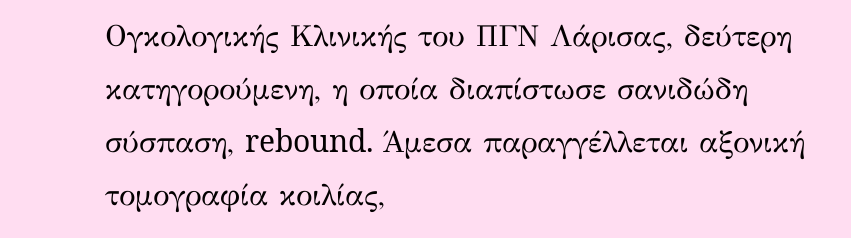Ογκολογικής Κλινικής του ΠΓΝ Λάρισας, δεύτερη κατηγορούμενη, η οποία διαπίστωσε σανιδώδη σύσπαση, rebound. Άμεσα παραγγέλλεται αξονική τομογραφία κοιλίας,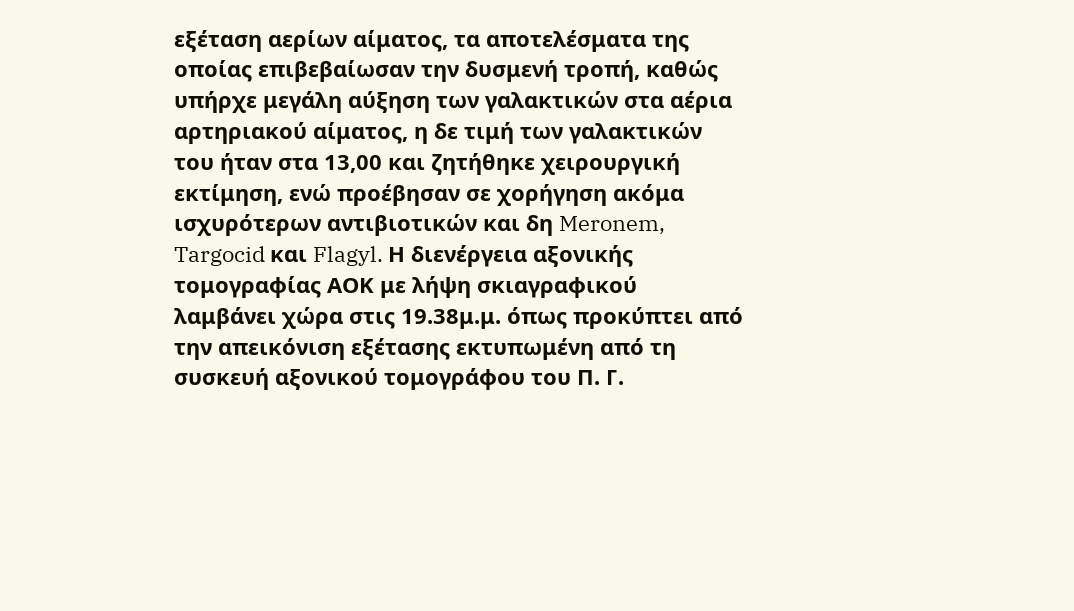εξέταση αερίων αίματος, τα αποτελέσματα της οποίας επιβεβαίωσαν την δυσμενή τροπή, καθώς υπήρχε μεγάλη αύξηση των γαλακτικών στα αέρια αρτηριακού αίματος, η δε τιμή των γαλακτικών του ήταν στα 13,00 και ζητήθηκε χειρουργική εκτίμηση, ενώ προέβησαν σε χορήγηση ακόμα ισχυρότερων αντιβιοτικών και δη Meronem, Targocid και Flagyl. Η διενέργεια αξονικής τομογραφίας ΑΟΚ με λήψη σκιαγραφικού λαμβάνει χώρα στις 19.38μ.μ. όπως προκύπτει από την απεικόνιση εξέτασης εκτυπωμένη από τη συσκευή αξονικού τομογράφου του Π. Γ.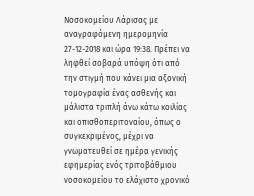Νοσοκομείου Λάρισας με αναγραφόμενη ημερομηνία 27-12-2018 και ώρα 19:38. Πρέπει να ληφθεί σοβαρά υπόψη ότι από την στιγμή που κάνει μια αξονική τομογραφία ένας ασθενής και μάλιστα τριπλή άνω κάτω κοιλίας και οπισθοπεριτοναίου, όπως ο συγκεκριμένος, μέχρι να γνωματευθεί σε ημέρα γενικής εφημερίας ενός τριτοβάθμιου νοσοκομείου το ελάχιστο χρονικό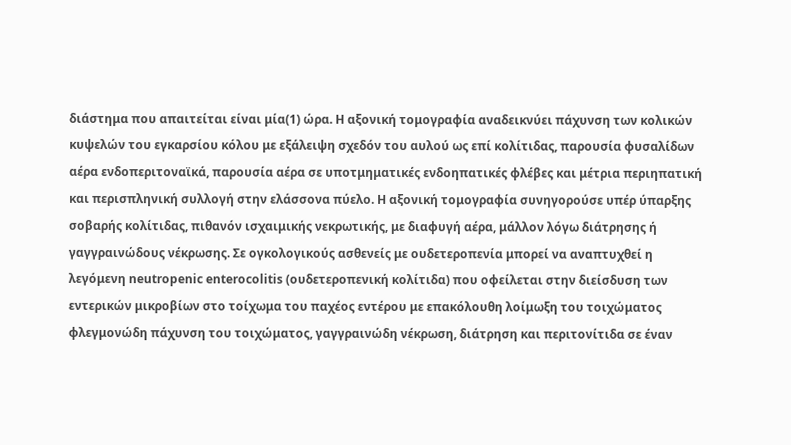διάστημα που απαιτείται είναι μία(1) ώρα. Η αξονική τομογραφία αναδεικνύει πάχυνση των κολικών κυψελών του εγκαρσίου κόλου με εξάλειψη σχεδόν του αυλού ως επί κολίτιδας, παρουσία φυσαλίδων αέρα ενδοπεριτοναϊκά, παρουσία αέρα σε υποτμηματικές ενδοηπατικές φλέβες και μέτρια περιηπατική και περισπληνική συλλογή στην ελάσσονα πύελο. Η αξονική τομογραφία συνηγορούσε υπέρ ύπαρξης σοβαρής κολίτιδας, πιθανόν ισχαιμικής νεκρωτικής, με διαφυγή αέρα, μάλλον λόγω διάτρησης ή γαγγραινώδους νέκρωσης. Σε ογκολογικούς ασθενείς με ουδετεροπενία μπορεί να αναπτυχθεί η λεγόμενη neutropenic enterocolitis (ουδετεροπενική κολίτιδα) που οφείλεται στην διείσδυση των εντερικών μικροβίων στο τοίχωμα του παχέος εντέρου με επακόλουθη λοίμωξη του τοιχώματος φλεγμονώδη πάχυνση του τοιχώματος, γαγγραινώδη νέκρωση, διάτρηση και περιτονίτιδα σε έναν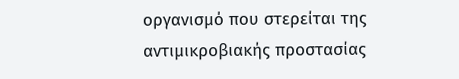οργανισμό που στερείται της αντιμικροβιακής προστασίας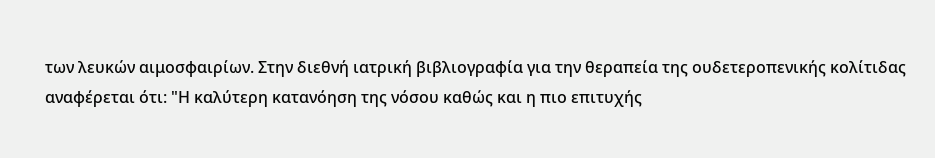των λευκών αιμοσφαιρίων. Στην διεθνή ιατρική βιβλιογραφία για την θεραπεία της ουδετεροπενικής κολίτιδας αναφέρεται ότι: "Η καλύτερη κατανόηση της νόσου καθώς και η πιο επιτυχής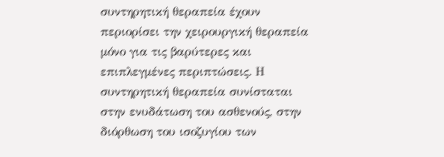συντηρητική θεραπεία έχουν περιορίσει την χειρουργική θεραπεία μόνο για τις βαρύτερες και επιπλεγμένες περιπτώσεις. Η συντηρητική θεραπεία συνίσταται στην ενυδάτωση του ασθενούς, στην διόρθωση του ισοζυγίου των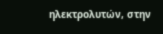ηλεκτρολυτών, στην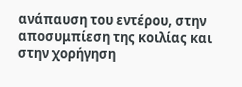ανάπαυση του εντέρου, στην αποσυμπίεση της κοιλίας και στην χορήγηση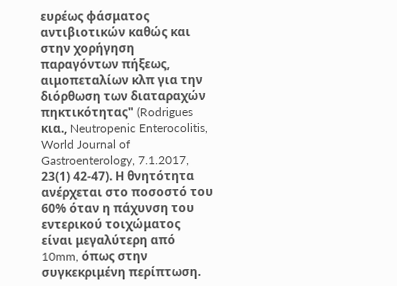ευρέως φάσματος αντιβιοτικών καθώς και στην χορήγηση παραγόντων πήξεως, αιμοπεταλίων κλπ για την διόρθωση των διαταραχών πηκτικότητας" (Rodrigues κια., Neutropenic Enterocolitis, World Journal of Gastroenterology, 7.1.2017, 23(1) 42-47). Η θνητότητα ανέρχεται στο ποσοστό του 60% όταν η πάχυνση του εντερικού τοιχώματος είναι μεγαλύτερη από 10mm, όπως στην συγκεκριμένη περίπτωση.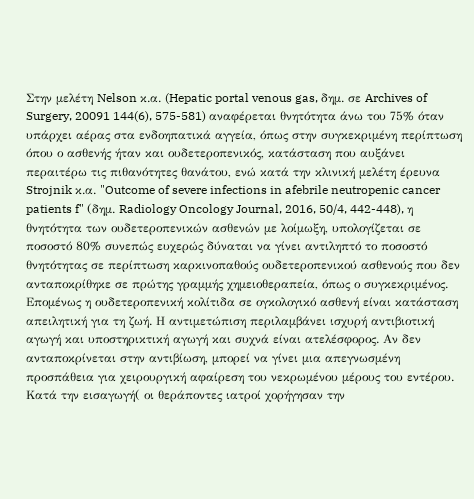Στην μελέτη Nelson κ.α. (Hepatic portal venous gas, δημ. σε Archives of Surgery, 20091 144(6), 575-581) αναφέρεται θνητότητα άνω του 75% όταν υπάρχει αέρας στα ενδοηπατικά αγγεία, όπως στην συγκεκριμένη περίπτωση όπου ο ασθενής ήταν και ουδετεροπενικός, κατάσταση που αυξάνει περαιτέρω τις πιθανότητες θανάτου, ενώ κατά την κλινική μελέτη έρευνα Strojnik κ.α. "Outcome of severe infections in afebrile neutropenic cancer patients f" (δημ. Radiology Oncology Journal, 2016, 50/4, 442-448), η θνητότητα των ουδετεροπενικών ασθενών με λοίμωξη, υπολογίζεται σε ποσοστό 80% συνεπώς ευχερώς δύναται να γίνει αντιληπτό το ποσοστό θνητότητας σε περίπτωση καρκινοπαθούς ουδετεροπενικού ασθενούς που δεν ανταποκρίθηκε σε πρώτης γραμμής χημειοθεραπεία, όπως ο συγκεκριμένος. Επομένως η ουδετεροπενική κολίτιδα σε ογκολογικό ασθενή είναι κατάσταση απειλητική για τη ζωή. Η αντιμετώπιση περιλαμβάνει ισχυρή αντιβιοτική αγωγή και υποστηρικτική αγωγή και συχνά είναι ατελέσφορος. Αν δεν ανταποκρίνεται στην αντιβίωση, μπορεί να γίνει μια απεγνωσμένη προσπάθεια για χειρουργική αφαίρεση του νεκρωμένου μέρους του εντέρου. Κατά την εισαγωγή( οι θεράποντες ιατροί χορήγησαν την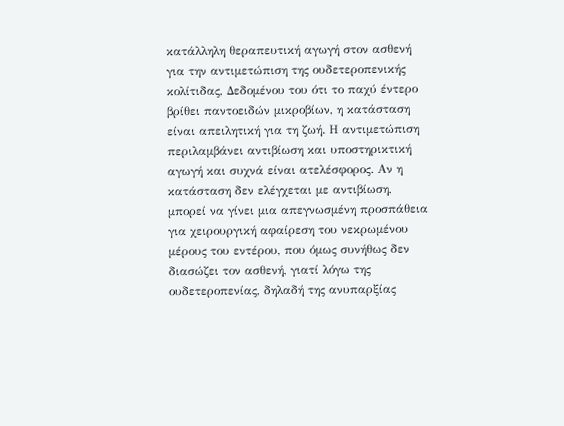κατάλληλη θεραπευτική αγωγή στον ασθενή για την αντιμετώπιση της ουδετεροπενικής κολίτιδας, Δεδομένου του ότι το παχύ έντερο βρίθει παντοειδών μικροβίων, η κατάσταση είναι απειλητική για τη ζωή. Η αντιμετώπιση περιλαμβάνει αντιβίωση και υποστηρικτική αγωγή και συχνά είναι ατελέσφορος. Αν η κατάσταση δεν ελέγχεται με αντιβίωση, μπορεί να γίνει μια απεγνωσμένη προσπάθεια για χειρουργική αφαίρεση του νεκρωμένου μέρους του εντέρου, που όμως συνήθως δεν διασώζει τον ασθενή, γιατί λόγω της ουδετεροπενίας, δηλαδή της ανυπαρξίας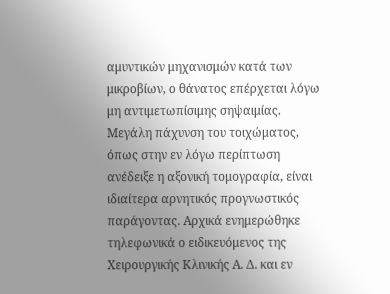αμυντικών μηχανισμών κατά των μικροβίων, ο θάνατος επέρχεται λόγω μη αντιμετωπίσιμης σηψαιμίας. Μεγάλη πάχυνση του τοιχώματος, όπως στην εν λόγω περίπτωση ανέδειξε η αξονική τομογραφία, είναι ιδιαίτερα αρνητικός προγνωστικός παράγοντας. Αρχικά ενημερώθηκε τηλεφωνικά ο ειδικευόμενος της Χειρουργικής Κλινικής Α. Δ. και εν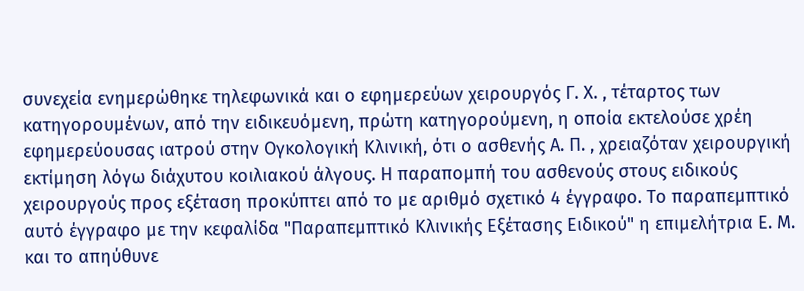συνεχεία ενημερώθηκε τηλεφωνικά και ο εφημερεύων χειρουργός Γ. Χ. , τέταρτος των κατηγορουμένων, από την ειδικευόμενη, πρώτη κατηγορούμενη, η οποία εκτελούσε χρέη εφημερεύουσας ιατρού στην Ογκολογική Κλινική, ότι ο ασθενής Α. Π. , χρειαζόταν χειρουργική εκτίμηση λόγω διάχυτου κοιλιακού άλγους. Η παραπομπή του ασθενούς στους ειδικούς χειρουργούς προς εξέταση προκύπτει από το με αριθμό σχετικό 4 έγγραφο. Το παραπεμπτικό αυτό έγγραφο με την κεφαλίδα "Παραπεμπτικό Κλινικής Εξέτασης Ειδικού" η επιμελήτρια Ε. Μ. και το απηύθυνε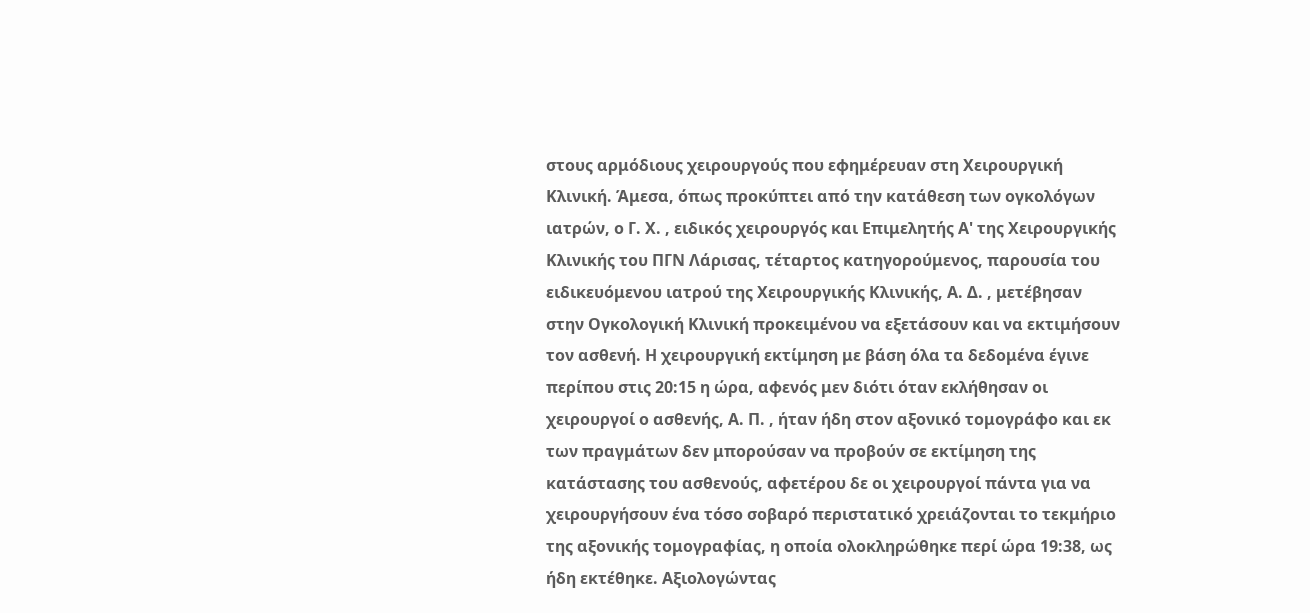στους αρμόδιους χειρουργούς που εφημέρευαν στη Χειρουργική Κλινική. Άμεσα, όπως προκύπτει από την κατάθεση των ογκολόγων ιατρών, ο Γ. Χ. , ειδικός χειρουργός και Επιμελητής Α' της Χειρουργικής Κλινικής του ΠΓΝ Λάρισας, τέταρτος κατηγορούμενος, παρουσία του ειδικευόμενου ιατρού της Χειρουργικής Κλινικής, Α. Δ. , μετέβησαν στην Ογκολογική Κλινική προκειμένου να εξετάσουν και να εκτιμήσουν τον ασθενή. Η χειρουργική εκτίμηση με βάση όλα τα δεδομένα έγινε περίπου στις 20:15 η ώρα, αφενός μεν διότι όταν εκλήθησαν οι χειρουργοί ο ασθενής, Α. Π. , ήταν ήδη στον αξονικό τομογράφο και εκ των πραγμάτων δεν μπορούσαν να προβούν σε εκτίμηση της κατάστασης του ασθενούς, αφετέρου δε οι χειρουργοί πάντα για να χειρουργήσουν ένα τόσο σοβαρό περιστατικό χρειάζονται το τεκμήριο της αξονικής τομογραφίας, η οποία ολοκληρώθηκε περί ώρα 19:38, ως ήδη εκτέθηκε. Αξιολογώντας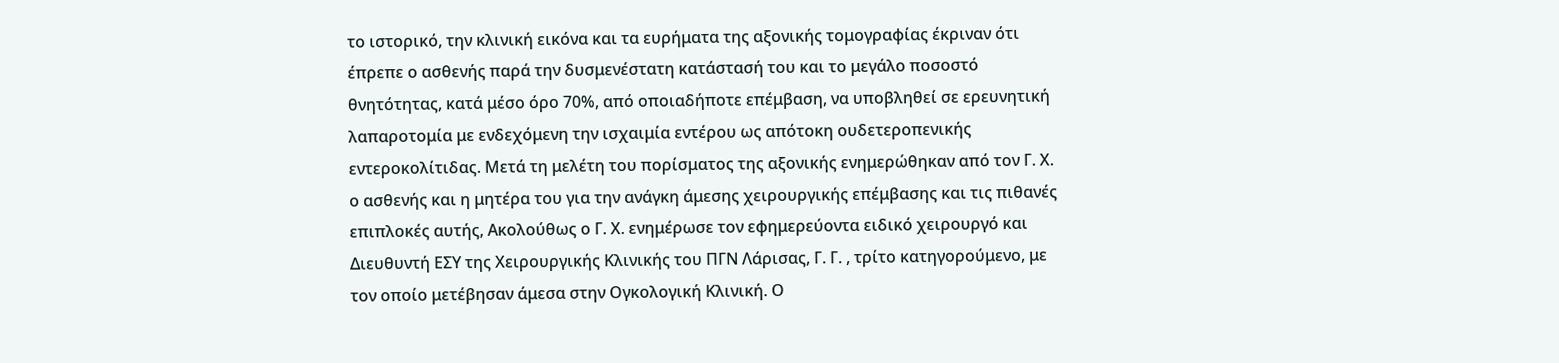το ιστορικό, την κλινική εικόνα και τα ευρήματα της αξονικής τομογραφίας έκριναν ότι έπρεπε ο ασθενής παρά την δυσμενέστατη κατάστασή του και το μεγάλο ποσοστό θνητότητας, κατά μέσο όρο 70%, από οποιαδήποτε επέμβαση, να υποβληθεί σε ερευνητική λαπαροτομία με ενδεχόμενη την ισχαιμία εντέρου ως απότοκη ουδετεροπενικής εντεροκολίτιδας. Μετά τη μελέτη του πορίσματος της αξονικής ενημερώθηκαν από τον Γ. Χ. ο ασθενής και η μητέρα του για την ανάγκη άμεσης χειρουργικής επέμβασης και τις πιθανές επιπλοκές αυτής, Ακολούθως ο Γ. Χ. ενημέρωσε τον εφημερεύοντα ειδικό χειρουργό και Διευθυντή ΕΣΥ της Χειρουργικής Κλινικής του ΠΓΝ Λάρισας, Γ. Γ. , τρίτο κατηγορούμενο, με τον οποίο μετέβησαν άμεσα στην Ογκολογική Κλινική. Ο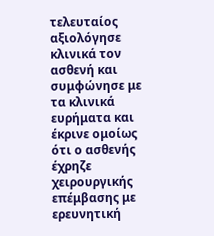τελευταίος αξιολόγησε κλινικά τον ασθενή και συμφώνησε με τα κλινικά ευρήματα και έκρινε ομοίως ότι ο ασθενής έχρηζε χειρουργικής επέμβασης με ερευνητική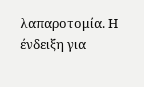λαπαροτομία. Η ένδειξη για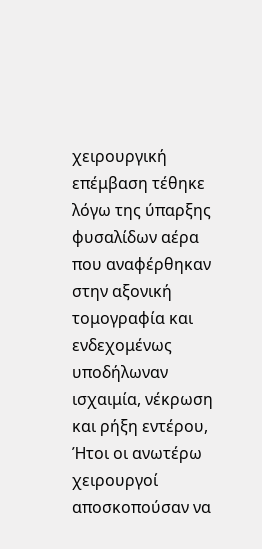χειρουργική επέμβαση τέθηκε λόγω της ύπαρξης φυσαλίδων αέρα που αναφέρθηκαν στην αξονική τομογραφία και ενδεχομένως υποδήλωναν ισχαιμία, νέκρωση και ρήξη εντέρου, Ήτοι οι ανωτέρω χειρουργοί αποσκοπούσαν να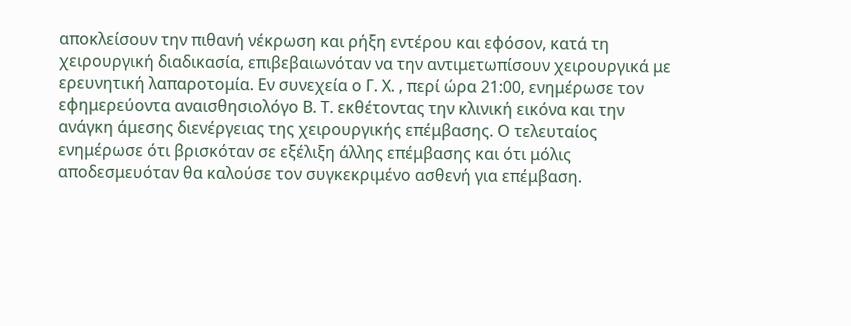αποκλείσουν την πιθανή νέκρωση και ρήξη εντέρου και εφόσον, κατά τη χειρουργική διαδικασία, επιβεβαιωνόταν να την αντιμετωπίσουν χειρουργικά με ερευνητική λαπαροτομία. Εν συνεχεία ο Γ. Χ. , περί ώρα 21:00, ενημέρωσε τον εφημερεύοντα αναισθησιολόγο Β. Τ. εκθέτοντας την κλινική εικόνα και την ανάγκη άμεσης διενέργειας της χειρουργικής επέμβασης. Ο τελευταίος ενημέρωσε ότι βρισκόταν σε εξέλιξη άλλης επέμβασης και ότι μόλις αποδεσμευόταν θα καλούσε τον συγκεκριμένο ασθενή για επέμβαση.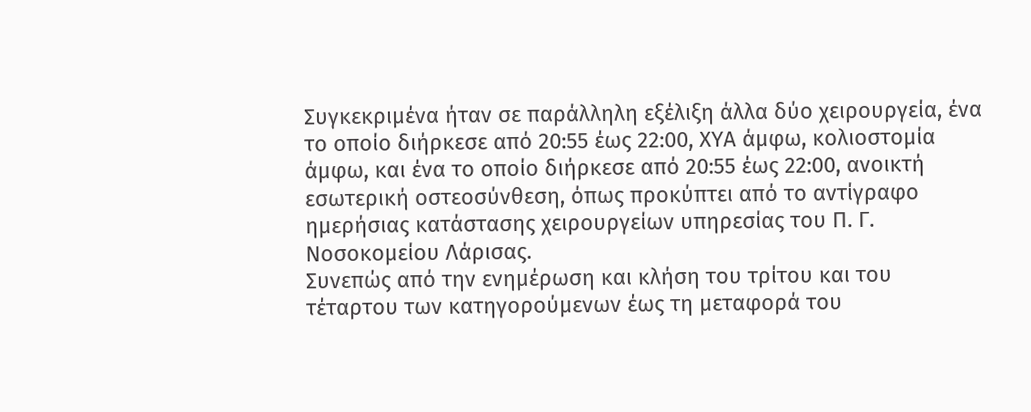Συγκεκριμένα ήταν σε παράλληλη εξέλιξη άλλα δύο χειρουργεία, ένα το οποίο διήρκεσε από 20:55 έως 22:00, ΧΥΑ άμφω, κολιοστομία άμφω, και ένα το οποίο διήρκεσε από 20:55 έως 22:00, ανοικτή εσωτερική οστεοσύνθεση, όπως προκύπτει από το αντίγραφο ημερήσιας κατάστασης χειρουργείων υπηρεσίας του Π. Γ. Νοσοκομείου Λάρισας.
Συνεπώς από την ενημέρωση και κλήση του τρίτου και του τέταρτου των κατηγορούμενων έως τη μεταφορά του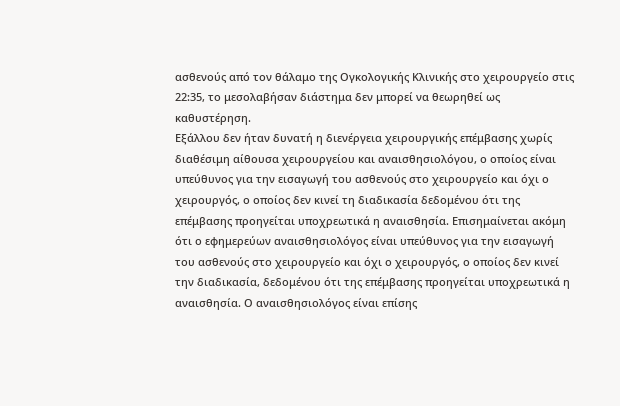ασθενούς από τον θάλαμο της Ογκολογικής Κλινικής στο χειρουργείο στις 22:35, το μεσολαβήσαν διάστημα δεν μπορεί να θεωρηθεί ως καθυστέρηση.
Εξάλλου δεν ήταν δυνατή η διενέργεια χειρουργικής επέμβασης χωρίς διαθέσιμη αίθουσα χειρουργείου και αναισθησιολόγου, ο οποίος είναι υπεύθυνος για την εισαγωγή του ασθενούς στο χειρουργείο και όχι ο χειρουργός, ο οποίος δεν κινεί τη διαδικασία δεδομένου ότι της επέμβασης προηγείται υποχρεωτικά η αναισθησία. Επισημαίνεται ακόμη ότι ο εφημερεύων αναισθησιολόγος είναι υπεύθυνος για την εισαγωγή του ασθενούς στο χειρουργείο και όχι ο χειρουργός, ο οποίος δεν κινεί την διαδικασία, δεδομένου ότι της επέμβασης προηγείται υποχρεωτικά η αναισθησία. Ο αναισθησιολόγος είναι επίσης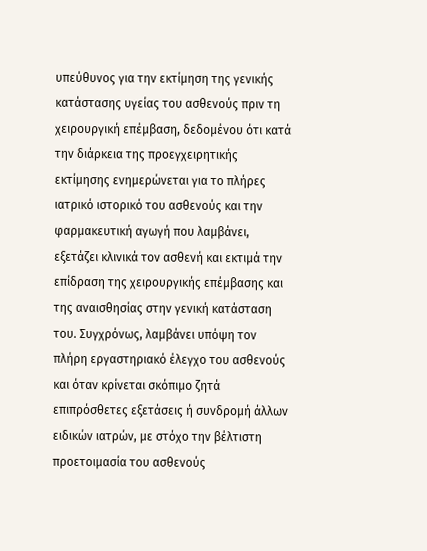υπεύθυνος για την εκτίμηση της γενικής κατάστασης υγείας του ασθενούς πριν τη χειρουργική επέμβαση, δεδομένου ότι κατά την διάρκεια της προεγχειρητικής εκτίμησης ενημερώνεται για το πλήρες ιατρικό ιστορικό του ασθενούς και την φαρμακευτική αγωγή που λαμβάνει, εξετάζει κλινικά τον ασθενή και εκτιμά την επίδραση της χειρουργικής επέμβασης και της αναισθησίας στην γενική κατάσταση του. Συγχρόνως, λαμβάνει υπόψη τον πλήρη εργαστηριακό έλεγχο του ασθενούς και όταν κρίνεται σκόπιμο ζητά επιπρόσθετες εξετάσεις ή συνδρομή άλλων ειδικών ιατρών, με στόχο την βέλτιστη προετοιμασία του ασθενούς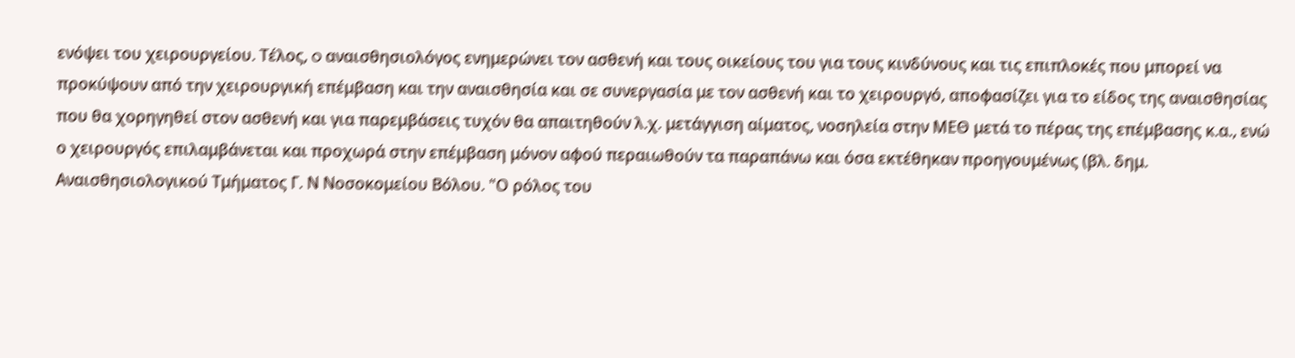ενόψει του χειρουργείου. Τέλος, o αναισθησιολόγος ενημερώνει τον ασθενή και τους οικείους του για τους κινδύνους και τις επιπλοκές που μπορεί να προκύψουν από την χειρουργική επέμβαση και την αναισθησία και σε συνεργασία με τον ασθενή και το χειρουργό, αποφασίζει για το είδος της αναισθησίας που θα χορηγηθεί στον ασθενή και για παρεμβάσεις τυχόν θα απαιτηθούν λ.χ. μετάγγιση αίματος, νοσηλεία στην ΜΕΘ μετά το πέρας της επέμβασης κ.α., ενώ ο χειρουργός επιλαμβάνεται και προχωρά στην επέμβαση μόνον αφού περαιωθούν τα παραπάνω και όσα εκτέθηκαν προηγουμένως (βλ. δημ. Αναισθησιολογικού Τμήματος Γ. Ν Νοσοκομείου Βόλου. "Ο ρόλος του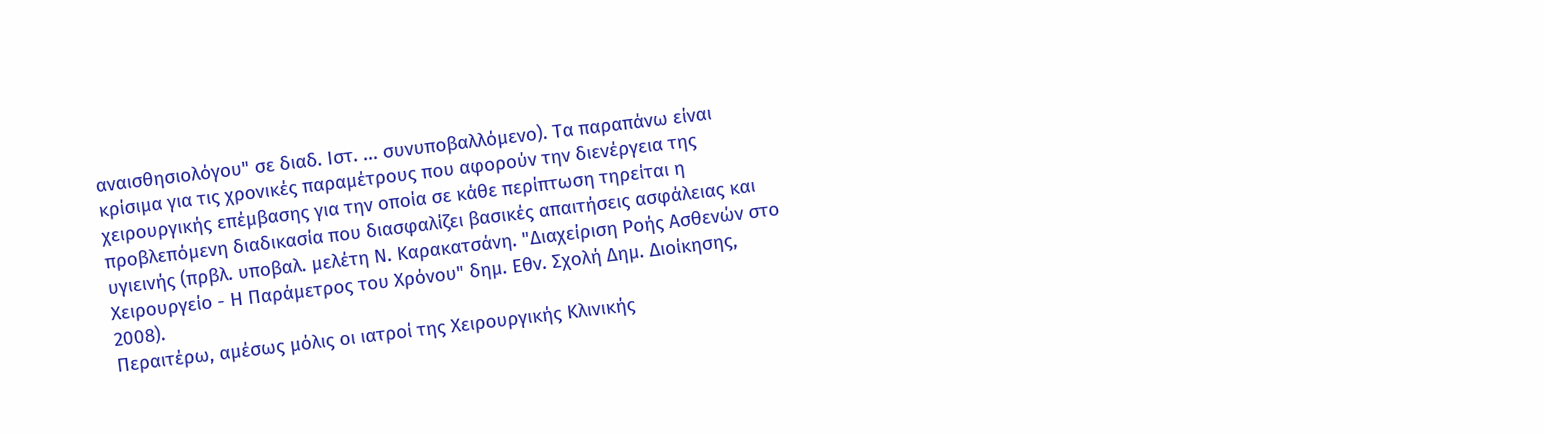αναισθησιολόγου" σε διαδ. Ιστ. ... συνυποβαλλόμενο). Τα παραπάνω είναι κρίσιμα για τις χρονικές παραμέτρους που αφορούν την διενέργεια της χειρουργικής επέμβασης για την οποία σε κάθε περίπτωση τηρείται η προβλεπόμενη διαδικασία που διασφαλίζει βασικές απαιτήσεις ασφάλειας και υγιεινής (πρβλ. υποβαλ. μελέτη Ν. Καρακατσάνη. "Διαχείριση Ροής Ασθενών στο Χειρουργείο - Η Παράμετρος του Χρόνου" δημ. Εθν. Σχολή Δημ. Διοίκησης, 2008).
Περαιτέρω, αμέσως μόλις οι ιατροί της Χειρουργικής Κλινικής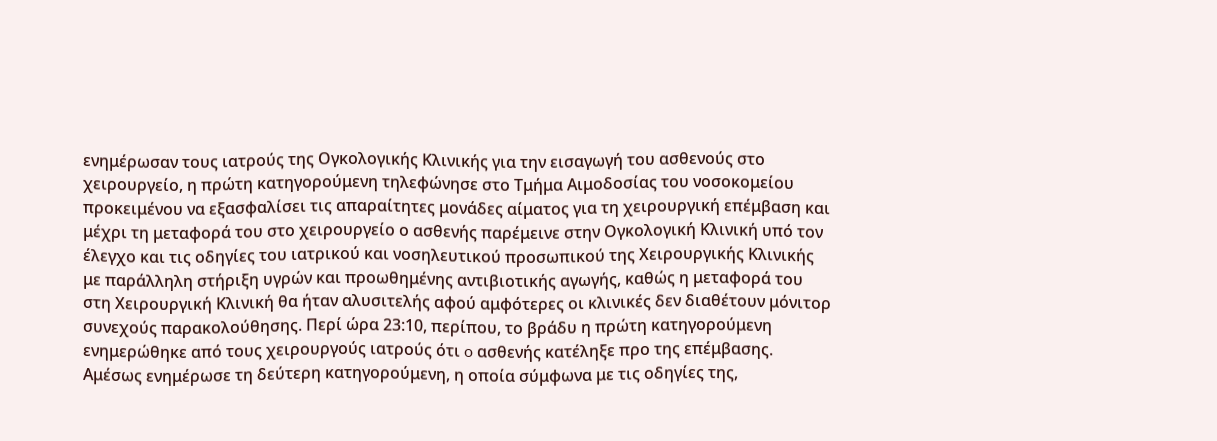ενημέρωσαν τους ιατρούς της Ογκολογικής Κλινικής για την εισαγωγή του ασθενούς στο χειρουργείο, η πρώτη κατηγορούμενη τηλεφώνησε στο Τμήμα Αιμοδοσίας του νοσοκομείου προκειμένου να εξασφαλίσει τις απαραίτητες μονάδες αίματος για τη χειρουργική επέμβαση και μέχρι τη μεταφορά του στο χειρουργείο ο ασθενής παρέμεινε στην Ογκολογική Κλινική υπό τον έλεγχο και τις οδηγίες του ιατρικού και νοσηλευτικού προσωπικού της Χειρουργικής Κλινικής με παράλληλη στήριξη υγρών και προωθημένης αντιβιοτικής αγωγής, καθώς η μεταφορά του στη Χειρουργική Κλινική θα ήταν αλυσιτελής αφού αμφότερες οι κλινικές δεν διαθέτουν μόνιτορ συνεχούς παρακολούθησης. Περί ώρα 23:10, περίπου, το βράδυ η πρώτη κατηγορούμενη ενημερώθηκε από τους χειρουργούς ιατρούς ότι o ασθενής κατέληξε προ της επέμβασης. Αμέσως ενημέρωσε τη δεύτερη κατηγορούμενη, η οποία σύμφωνα με τις οδηγίες της,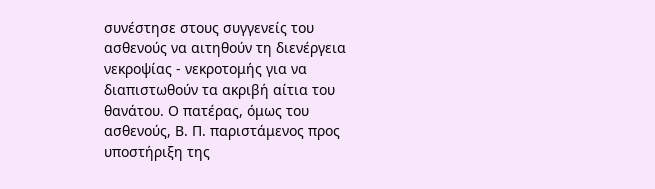συνέστησε στους συγγενείς του ασθενούς να αιτηθούν τη διενέργεια νεκροψίας - νεκροτομής για να διαπιστωθούν τα ακριβή αίτια του θανάτου. Ο πατέρας, όμως του ασθενούς, Β. Π. παριστάμενος προς υποστήριξη της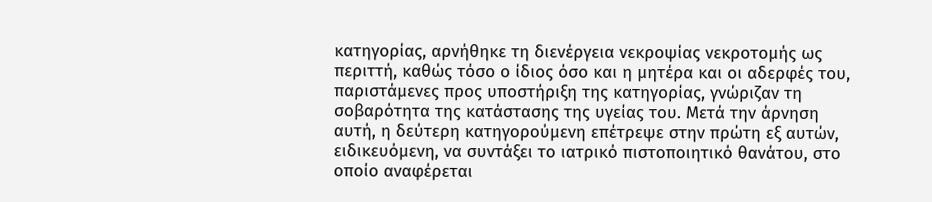κατηγορίας, αρνήθηκε τη διενέργεια νεκροψίας νεκροτομής ως περιττή, καθώς τόσο ο ίδιος όσο και η μητέρα και οι αδερφές του, παριστάμενες προς υποστήριξη της κατηγορίας, γνώριζαν τη σοβαρότητα της κατάστασης της υγείας του. Μετά την άρνηση αυτή, η δεύτερη κατηγορούμενη επέτρεψε στην πρώτη εξ αυτών, ειδικευόμενη, να συντάξει το ιατρικό πιστοποιητικό θανάτου, στο οποίο αναφέρεται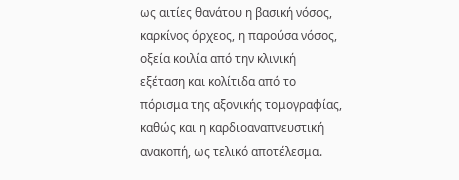ως αιτίες θανάτου η βασική νόσος, καρκίνος όρχεος, η παρούσα νόσος, οξεία κοιλία από την κλινική εξέταση και κολίτιδα από το πόρισμα της αξονικής τομογραφίας, καθώς και η καρδιοαναπνευστική ανακοπή, ως τελικό αποτέλεσμα.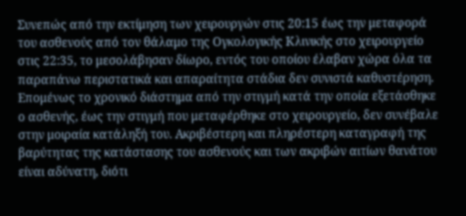Συνεπώς από την εκτίμηση των χειρουργών στις 20:15 έως την μεταφορά του ασθενούς από τον θάλαμο της Ογκολογικής Κλινικής στο χειρουργείο στις 22:35, το μεσολάβησαν δίωρο, εντός του οποίου έλαβαν χώρα όλα τα παραπάνω περιστατικά και απαραίτητα στάδια δεν συνιστά καθυστέρηση. Επομένως το χρονικό διάστημα από την στιγμή κατά την οποία εξετάσθηκε ο ασθενής, έως την στιγμή που μεταφέρθηκε στο χειρουργείο, δεν συνέβαλε στην μοιραία κατάληξή του. Ακριβέστερη και πληρέστερη καταγραφή της βαρύτητας της κατάστασης του ασθενούς και των ακριβών αιτίων θανάτου είναι αδύνατη, διότι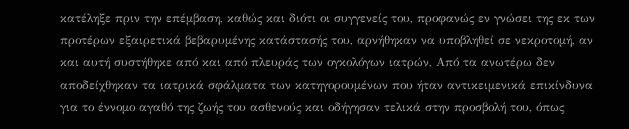κατέληξε πριν την επέμβαση, καθώς και διότι οι συγγενείς του, προφανώς εν γνώσει της εκ των προτέρων εξαιρετικά βεβαρυμένης κατάστασής του, αρνήθηκαν να υποβληθεί σε νεκροτομή, αν και αυτή συστήθηκε από και από πλευράς των ογκολόγων ιατρών, Από τα ανωτέρω δεν αποδείχθηκαν τα ιατρικά σφάλματα των κατηγορουμένων που ήταν αντικειμενικά επικίνδυνα για το έννομο αγαθό της ζωής του ασθενούς και οδήγησαν τελικά στην προσβολή του, όπως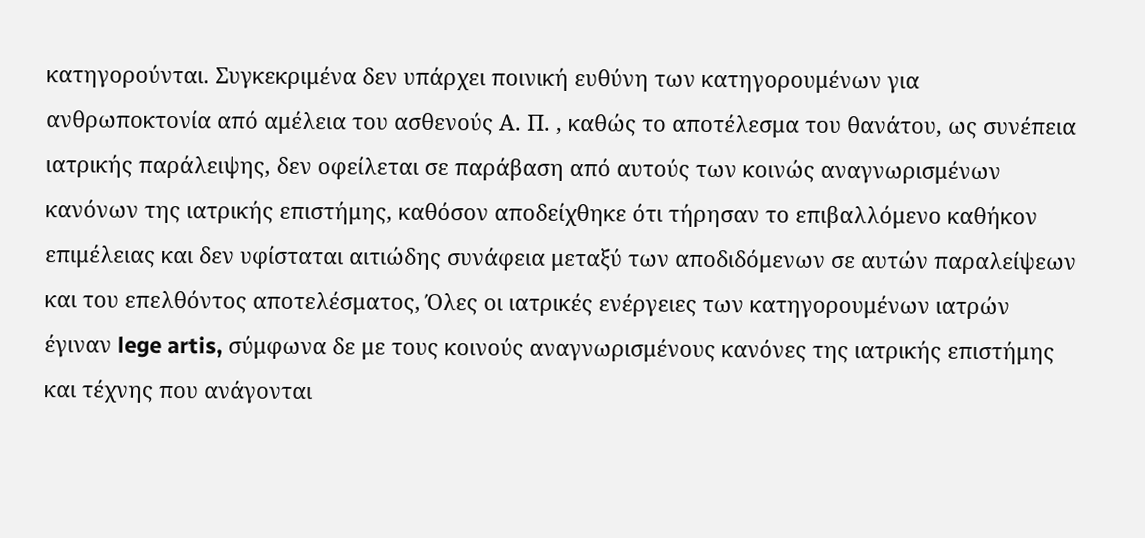κατηγορούνται. Συγκεκριμένα δεν υπάρχει ποινική ευθύνη των κατηγορουμένων για ανθρωποκτονία από αμέλεια του ασθενούς Α. Π. , καθώς το αποτέλεσμα του θανάτου, ως συνέπεια ιατρικής παράλειψης, δεν οφείλεται σε παράβαση από αυτούς των κοινώς αναγνωρισμένων κανόνων της ιατρικής επιστήμης, καθόσον αποδείχθηκε ότι τήρησαν το επιβαλλόμενο καθήκον επιμέλειας και δεν υφίσταται αιτιώδης συνάφεια μεταξύ των αποδιδόμενων σε αυτών παραλείψεων και του επελθόντος αποτελέσματος, Όλες οι ιατρικές ενέργειες των κατηγορουμένων ιατρών έγιναν lege artis, σύμφωνα δε με τους κοινούς αναγνωρισμένους κανόνες της ιατρικής επιστήμης και τέχνης που ανάγονται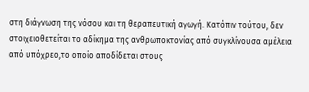στη διάγνωση της νόσου και τη θεραπευτική αγωγή. Κατόπιν τούτου, δεν στοιχειοθετείται το αδίκημα της ανθρωποκτονίας από συγκλίνουσα αμέλεια από υπόχρεο,το οποίο αποδίδεται στους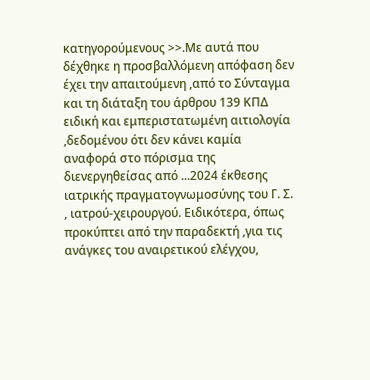κατηγορούμενους >>.Με αυτά που δέχθηκε η προσβαλλόμενη απόφαση δεν έχει την απαιτούμενη ,από το Σύνταγμα και τη διάταξη του άρθρου 139 ΚΠΔ ειδική και εμπεριστατωμένη αιτιολογία ,δεδομένου ότι δεν κάνει καμία αναφορά στο πόρισμα της διενεργηθείσας από ...2024 έκθεσης ιατρικής πραγματογνωμοσύνης του Γ. Σ. , ιατρού-χειρουργού. Ειδικότερα, όπως προκύπτει από την παραδεκτή ,για τις ανάγκες του αναιρετικού ελέγχου,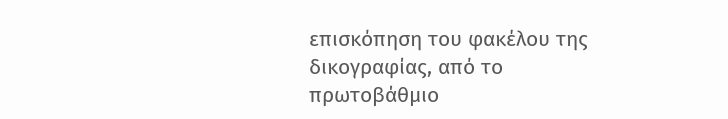επισκόπηση του φακέλου της δικογραφίας, από το πρωτοβάθμιο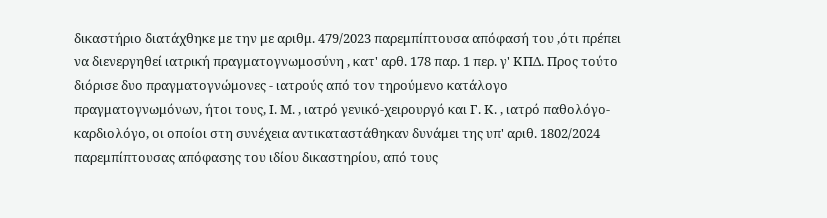δικαστήριο διατάχθηκε με την με αριθμ. 479/2023 παρεμπίπτουσα απόφασή του ,ότι πρέπει να διενεργηθεί ιατρική πραγματογνωμοσύνη , κατ' αρθ. 178 παρ. 1 περ. γ' ΚΠΔ. Προς τούτο διόρισε δυο πραγματογνώμονες - ιατρούς από τον τηρούμενο κατάλογο πραγματογνωμόνων, ήτοι τους, Ι. Μ. , ιατρό γενικό-χειρουργό και Γ. Κ. , ιατρό παθολόγο-καρδιολόγο, οι οποίοι στη συνέχεια αντικαταστάθηκαν δυνάμει της υπ' αριθ. 1802/2024 παρεμπίπτουσας απόφασης του ιδίου δικαστηρίου, από τους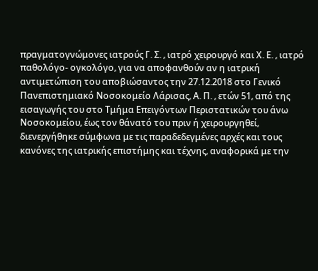πραγματογνώμονες ιατρούς Γ. Σ. , ιατρό χειρουργό και Χ. Ε. , ιατρό παθολόγο- ογκολόγο, για να αποφανθούν αν η ιατρική αντιμετώπιση του αποβιώσαντος την 27.12.2018 στο Γενικό Πανεπιστημιακό Νοσοκομείο Λάρισας, Α. Π. , ετών 51, από της εισαγωγής του στο Τμήμα Επειγόντων Περιστατικών του άνω Νοσοκομείου, έως τον θάνατό του πριν ή χειρουργηθεί, διενεργήθηκε σύμφωνα με τις παραδεδεγμένες αρχές και τους κανόνες της ιατρικής επιστήμης και τέχνης, αναφορικά με την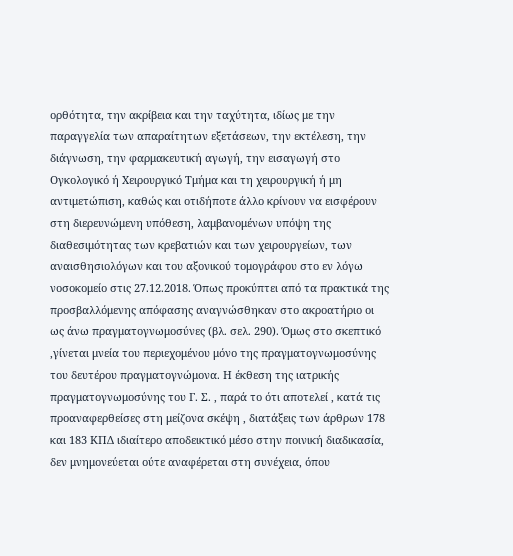ορθότητα, την ακρίβεια και την ταχύτητα, ιδίως με την παραγγελία των απαραίτητων εξετάσεων, την εκτέλεση, την διάγνωση, την φαρμακευτική αγωγή, την εισαγωγή στο Ογκολογικό ή Χειρουργικό Τμήμα και τη χειρουργική ή μη αντιμετώπιση, καθώς και οτιδήποτε άλλο κρίνουν να εισφέρουν στη διερευνώμενη υπόθεση, λαμβανομένων υπόψη της διαθεσιμότητας των κρεβατιών και των χειρουργείων, των αναισθησιολόγων και του αξονικού τομογράφου στο εν λόγω νοσοκομείο στις 27.12.2018. Όπως προκύπτει από τα πρακτικά της προσβαλλόμενης απόφασης αναγνώσθηκαν στο ακροατήριο οι ως άνω πραγματογνωμοσύνες (βλ. σελ. 290). Όμως στο σκεπτικό ,γίνεται μνεία του περιεχομένου μόνο της πραγματογνωμοσύνης του δευτέρου πραγματογνώμονα. Η έκθεση της ιατρικής πραγματογνωμοσύνης του Γ. Σ. , παρά το ότι αποτελεί , κατά τις προαναφερθείσες στη μείζονα σκέψη , διατάξεις των άρθρων 178 και 183 ΚΠΔ ιδιαίτερο αποδεικτικό μέσο στην ποινική διαδικασία, δεν μνημονεύεται ούτε αναφέρεται στη συνέχεια, όπου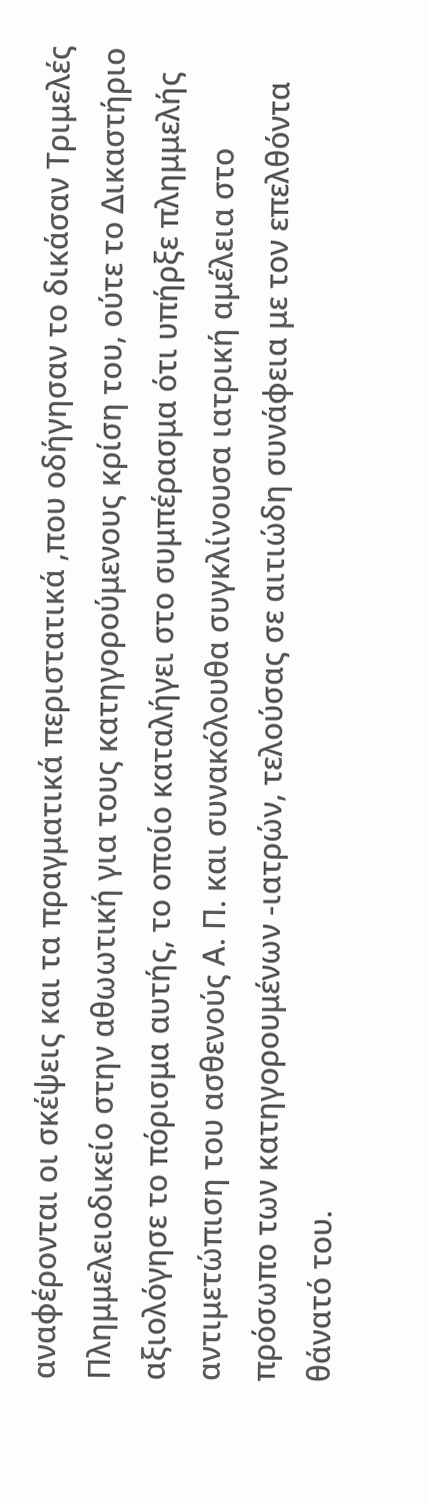αναφέρονται οι σκέψεις και τα πραγματικά περιστατικά ,που οδήγησαν το δικάσαν Τριμελές Πλημμελειοδικείο στην αθωωτική για τους κατηγορούμενους κρίση του, ούτε το Δικαστήριο αξιολόγησε το πόρισμα αυτής, το οποίο καταλήγει στο συμπέρασμα ότι υπήρξε πλημμελής αντιμετώπιση του ασθενούς Α. Π. και συνακόλουθα συγκλίνουσα ιατρική αμέλεια στο πρόσωπο των κατηγορουμένων -ιατρών, τελούσας σε αιτιώδη συνάφεια με τον επελθόντα θάνατό του.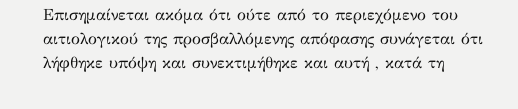Επισημαίνεται ακόμα ότι ούτε από το περιεχόμενο του αιτιολογικού της προσβαλλόμενης απόφασης συνάγεται ότι λήφθηκε υπόψη και συνεκτιμήθηκε και αυτή , κατά τη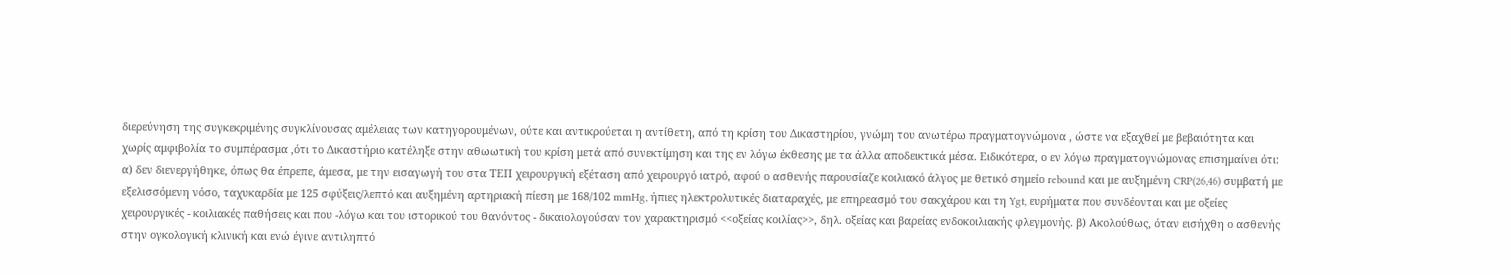διερεύνηση της συγκεκριμένης συγκλίνουσας αμέλειας των κατηγορουμένων, ούτε και αντικρούεται η αντίθετη, από τη κρίση του Δικαστηρίου, γνώμη του ανωτέρω πραγματογνώμονα , ώστε να εξαχθεί με βεβαιότητα και χωρίς αμφιβολία το συμπέρασμα ,ότι το Δικαστήριο κατέληξε στην αθωωτική του κρίση μετά από συνεκτίμηση και της εν λόγω έκθεσης με τα άλλα αποδεικτικά μέσα. Ειδικότερα, ο εν λόγω πραγματογνώμονας επισημαίνει ότι: α) δεν διενεργήθηκε, όπως θα έπρεπε, άμεσα, με την εισαγωγή του στα ΤΕΠ χειρουργική εξέταση από χειρουργό ιατρό, αφού ο ασθενής παρουσίαζε κοιλιακό άλγος με θετικό σημείο rebound και με αυξημένη CRP(26,46) συμβατή με εξελισσόμενη νόσο, ταχυκαρδία με 125 σφύξεις/λεπτό και αυξημένη αρτηριακή πίεση με 168/102 mmHg, ήπιες ηλεκτρολυτικές διαταραχές, με επηρεασμό του σακχάρου και τη Ygt, ευρήματα που συνδέονται και με οξείες χειρουργικές - κοιλιακές παθήσεις και που -λόγω και του ιστορικού του θανόντος - δικαιολογούσαν τον χαρακτηρισμό <<οξείας κοιλίας>>, δηλ. οξείας και βαρείας ενδοκοιλιακής φλεγμονής. β) Ακολούθως, όταν εισήχθη ο ασθενής στην ογκολογική κλινική και ενώ έγινε αντιληπτό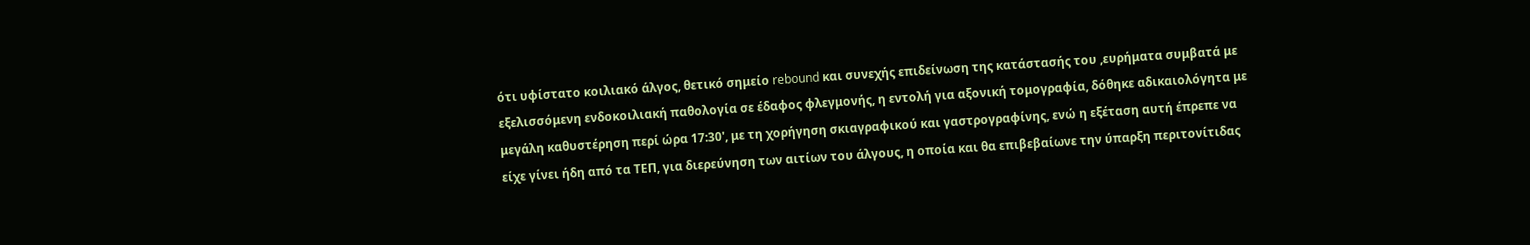ότι υφίστατο κοιλιακό άλγος, θετικό σημείο rebound και συνεχής επιδείνωση της κατάστασής του ,ευρήματα συμβατά με εξελισσόμενη ενδοκοιλιακή παθολογία σε έδαφος φλεγμονής, η εντολή για αξονική τομογραφία, δόθηκε αδικαιολόγητα με μεγάλη καθυστέρηση περί ώρα 17:30', με τη χορήγηση σκιαγραφικού και γαστρογραφίνης, ενώ η εξέταση αυτή έπρεπε να είχε γίνει ήδη από τα ΤΕΠ, για διερεύνηση των αιτίων του άλγους, η οποία και θα επιβεβαίωνε την ύπαρξη περιτονίτιδας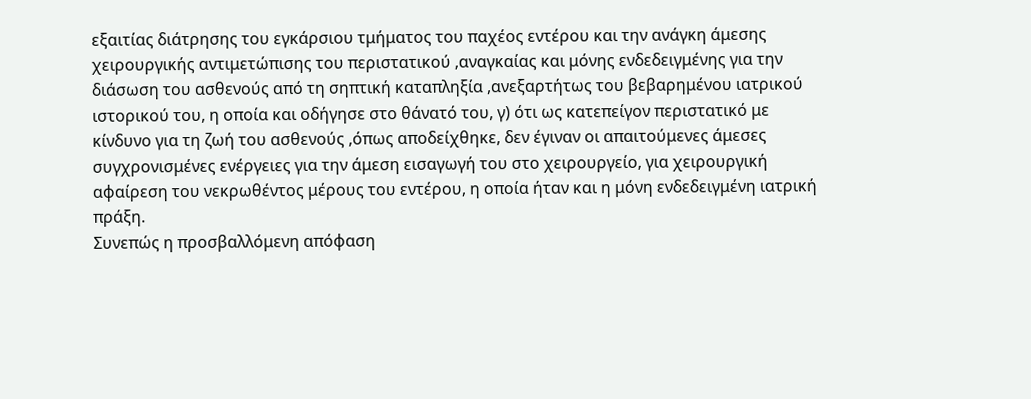εξαιτίας διάτρησης του εγκάρσιου τμήματος του παχέος εντέρου και την ανάγκη άμεσης χειρουργικής αντιμετώπισης του περιστατικού ,αναγκαίας και μόνης ενδεδειγμένης για την διάσωση του ασθενούς από τη σηπτική καταπληξία ,ανεξαρτήτως του βεβαρημένου ιατρικού ιστορικού του, η οποία και οδήγησε στο θάνατό του, γ) ότι ως κατεπείγον περιστατικό με κίνδυνο για τη ζωή του ασθενούς ,όπως αποδείχθηκε, δεν έγιναν οι απαιτούμενες άμεσες συγχρονισμένες ενέργειες για την άμεση εισαγωγή του στο χειρουργείο, για χειρουργική αφαίρεση του νεκρωθέντος μέρους του εντέρου, η οποία ήταν και η μόνη ενδεδειγμένη ιατρική πράξη.
Συνεπώς η προσβαλλόμενη απόφαση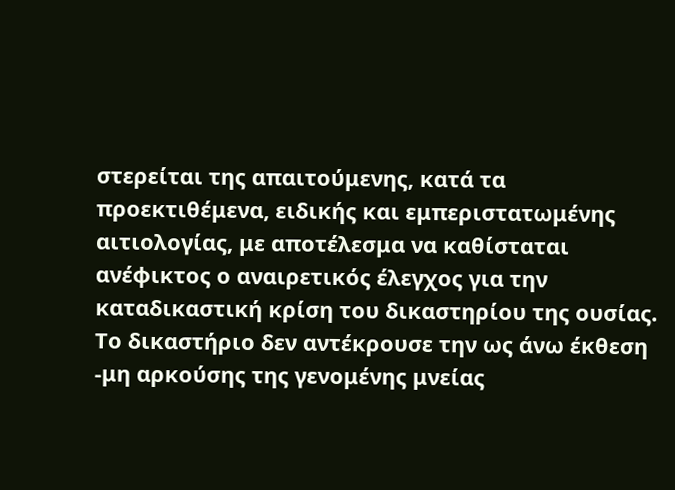στερείται της απαιτούμενης, κατά τα προεκτιθέμενα, ειδικής και εμπεριστατωμένης αιτιολογίας, με αποτέλεσμα να καθίσταται ανέφικτος ο αναιρετικός έλεγχος για την καταδικαστική κρίση του δικαστηρίου της ουσίας. Το δικαστήριο δεν αντέκρουσε την ως άνω έκθεση -μη αρκούσης της γενομένης μνείας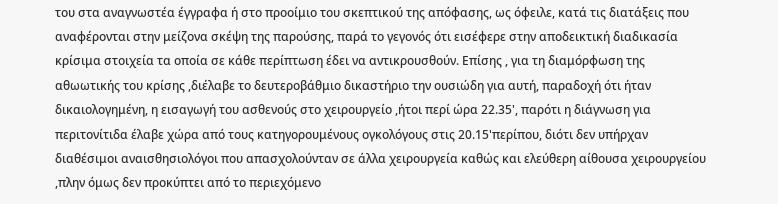του στα αναγνωστέα έγγραφα ή στο προοίμιο του σκεπτικού της απόφασης, ως όφειλε, κατά τις διατάξεις που αναφέρονται στην μείζονα σκέψη της παρούσης, παρά το γεγονός ότι εισέφερε στην αποδεικτική διαδικασία κρίσιμα στοιχεία τα οποία σε κάθε περίπτωση έδει να αντικρουσθούν. Επίσης , για τη διαμόρφωση της αθωωτικής του κρίσης ,διέλαβε το δευτεροβάθμιο δικαστήριο την ουσιώδη για αυτή, παραδοχή ότι ήταν δικαιολογημένη, η εισαγωγή του ασθενούς στο χειρουργείο ,ήτοι περί ώρα 22.35', παρότι η διάγνωση για περιτονίτιδα έλαβε χώρα από τους κατηγορουμένους ογκολόγους στις 20.15'περίπου, διότι δεν υπήρχαν διαθέσιμοι αναισθησιολόγοι που απασχολούνταν σε άλλα χειρουργεία καθώς και ελεύθερη αίθουσα χειρουργείου ,πλην όμως δεν προκύπτει από το περιεχόμενο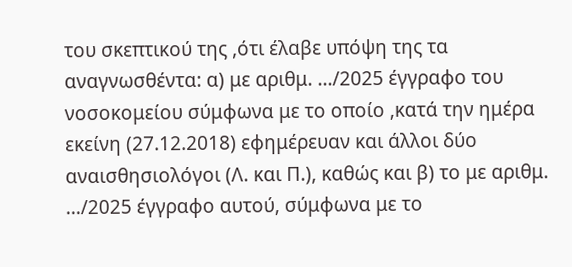του σκεπτικού της ,ότι έλαβε υπόψη της τα αναγνωσθέντα: α) με αριθμ. .../2025 έγγραφο του νοσοκομείου σύμφωνα με το οποίο ,κατά την ημέρα εκείνη (27.12.2018) εφημέρευαν και άλλοι δύο αναισθησιολόγοι (Λ. και Π.), καθώς και β) το με αριθμ. .../2025 έγγραφο αυτού, σύμφωνα με το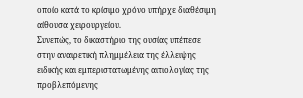οποίο κατά το κρίσιμο χρόνο υπήρχε διαθέσιμη αίθουσα χειρουργείου.
Συνεπώς, το δικαστήριο της ουσίας υπέπεσε στην αναιρετική πλημμέλεια της έλλειψης ειδικής και εμπεριστατωμένης αιτιολογίας της προβλεπόμενης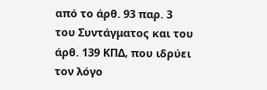από το άρθ. 93 παρ. 3 του Συντάγματος και του άρθ. 139 ΚΠΔ, που ιδρύει τον λόγο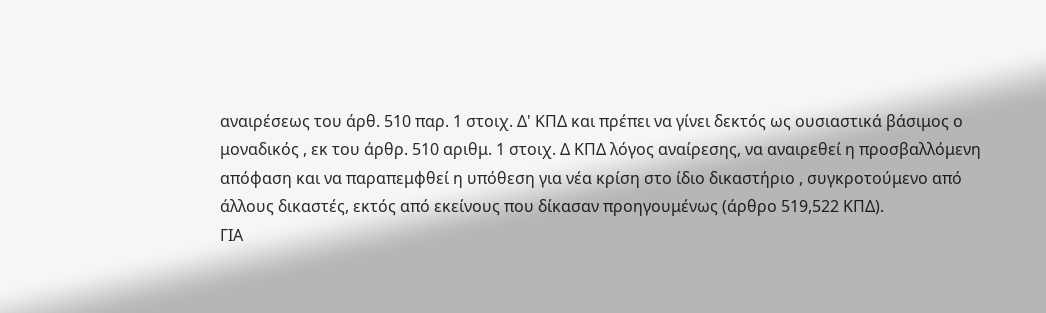αναιρέσεως του άρθ. 510 παρ. 1 στοιχ. Δ' ΚΠΔ και πρέπει να γίνει δεκτός ως ουσιαστικά βάσιμος ο μοναδικός , εκ του άρθρ. 510 αριθμ. 1 στοιχ. Δ ΚΠΔ λόγος αναίρεσης, να αναιρεθεί η προσβαλλόμενη απόφαση και να παραπεμφθεί η υπόθεση για νέα κρίση στο ίδιο δικαστήριο , συγκροτούμενο από άλλους δικαστές, εκτός από εκείνους που δίκασαν προηγουμένως (άρθρο 519,522 ΚΠΔ).
ΓΙΑ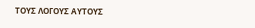ΤΟΥΣ ΛΟΓΟΥΣ ΑΥΤΟΥΣ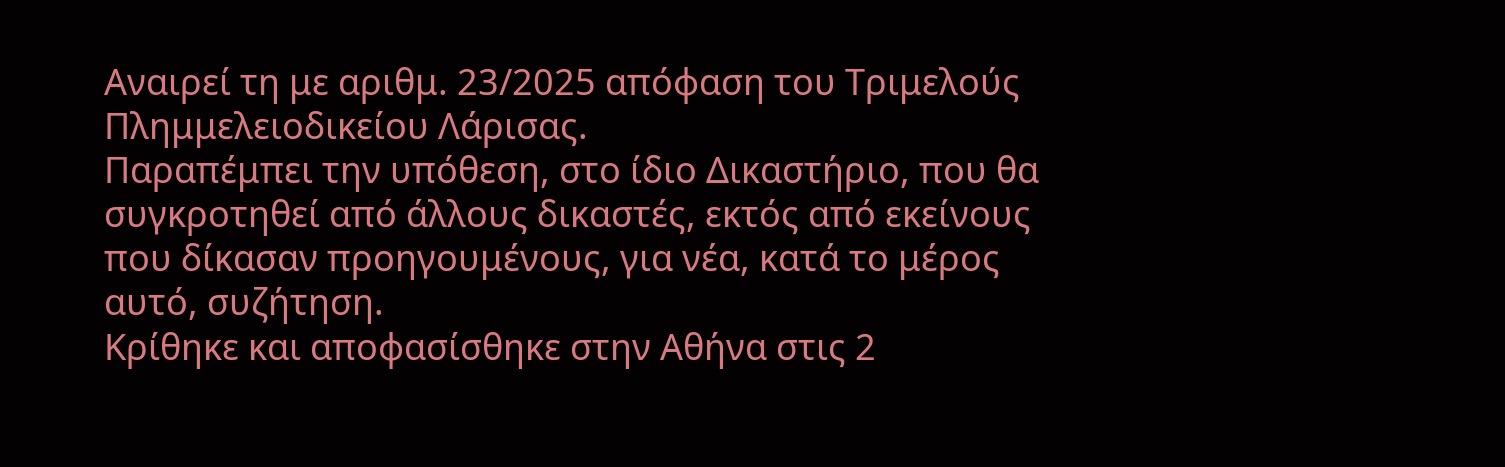Αναιρεί τη με αριθμ. 23/2025 απόφαση του Τριμελούς Πλημμελειοδικείου Λάρισας.
Παραπέμπει την υπόθεση, στο ίδιο Δικαστήριο, που θα συγκροτηθεί από άλλους δικαστές, εκτός από εκείνους που δίκασαν προηγουμένους, για νέα, κατά το μέρος αυτό, συζήτηση.
Κρίθηκε και αποφασίσθηκε στην Αθήνα στις 2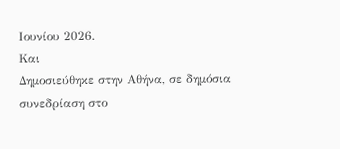Ιουνίου 2026.
Και
Δημοσιεύθηκε στην Αθήνα, σε δημόσια συνεδρίαση στο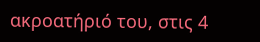ακροατήριό του, στις 4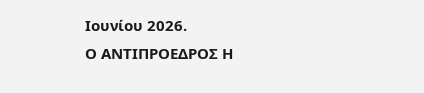Ιουνίου 2026.
Ο ΑΝΤΙΠΡΟΕΔΡΟΣ Η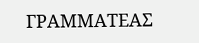ΓΡΑΜΜΑΤΕΑΣ